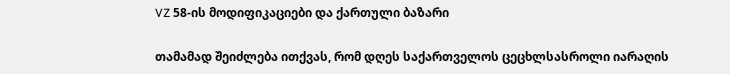VZ 58-ის მოდიფიკაციები და ქართული ბაზარი

თამამად შეიძლება ითქვას, რომ დღეს საქართველოს ცეცხლსასროლი იარაღის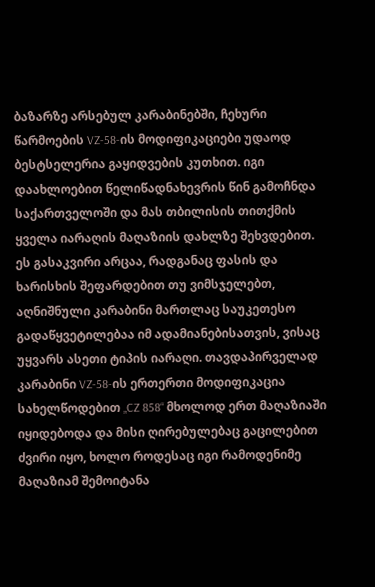ბაზარზე არსებულ კარაბინებში, ჩეხური წარმოების VZ-58-ის მოდიფიკაციები უდაოდ ბესტსელერია გაყიდვების კუთხით. იგი დაახლოებით წელიწადნახევრის წინ გამოჩნდა საქართველოში და მას თბილისის თითქმის ყველა იარაღის მაღაზიის დახლზე შეხვდებით. ეს გასაკვირი არცაა, რადგანაც ფასის და ხარისხის შეფარდებით თუ ვიმსჯელებთ, აღნიშნული კარაბინი მართლაც საუკეთესო გადაწყვეტილებაა იმ ადამიანებისათვის, ვისაც უყვარს ასეთი ტიპის იარაღი. თავდაპირველად კარაბინი VZ-58-ის ერთერთი მოდიფიკაცია სახელწოდებით „CZ 858“ მხოლოდ ერთ მაღაზიაში იყიდებოდა და მისი ღირებულებაც გაცილებით ძვირი იყო, ხოლო როდესაც იგი რამოდენიმე მაღაზიამ შემოიტანა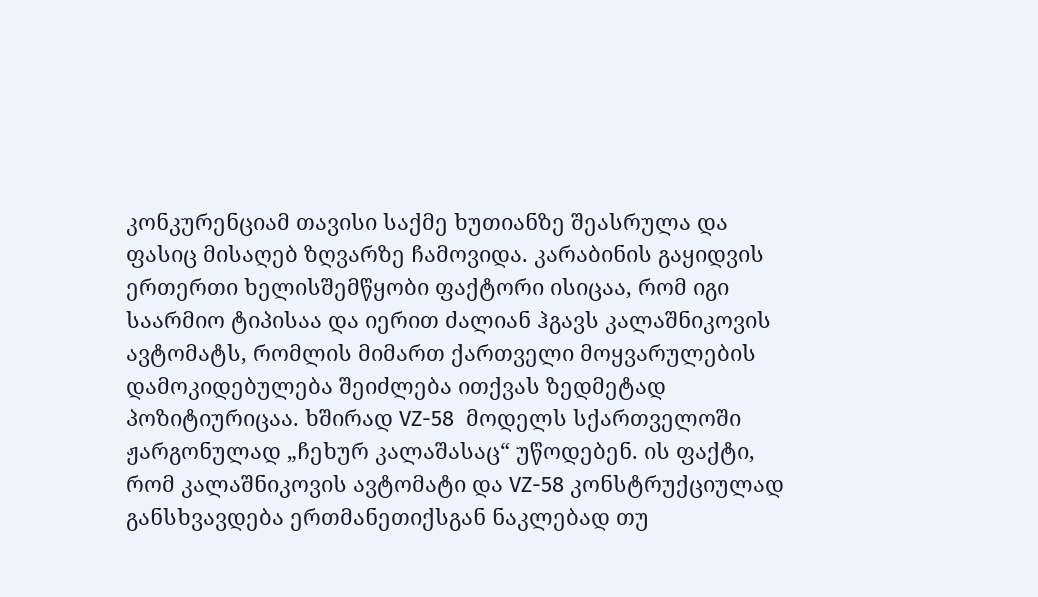კონკურენციამ თავისი საქმე ხუთიანზე შეასრულა და ფასიც მისაღებ ზღვარზე ჩამოვიდა. კარაბინის გაყიდვის ერთერთი ხელისშემწყობი ფაქტორი ისიცაა, რომ იგი საარმიო ტიპისაა და იერით ძალიან ჰგავს კალაშნიკოვის ავტომატს, რომლის მიმართ ქართველი მოყვარულების დამოკიდებულება შეიძლება ითქვას ზედმეტად პოზიტიურიცაა. ხშირად VZ-58  მოდელს სქართველოში  ჟარგონულად „ჩეხურ კალაშასაც“ უწოდებენ. ის ფაქტი, რომ კალაშნიკოვის ავტომატი და VZ-58 კონსტრუქციულად განსხვავდება ერთმანეთიქსგან ნაკლებად თუ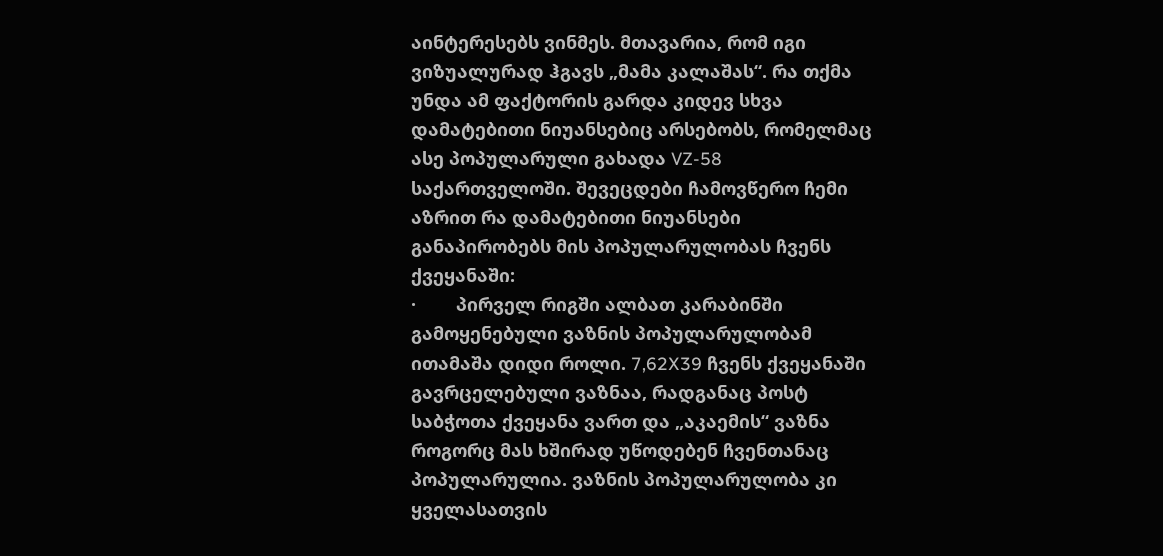აინტერესებს ვინმეს. მთავარია, რომ იგი ვიზუალურად ჰგავს „მამა კალაშას“. რა თქმა უნდა ამ ფაქტორის გარდა კიდევ სხვა დამატებითი ნიუანსებიც არსებობს, რომელმაც ასე პოპულარული გახადა VZ-58 საქართველოში. შევეცდები ჩამოვწერო ჩემი აზრით რა დამატებითი ნიუანსები განაპირობებს მის პოპულარულობას ჩვენს ქვეყანაში:
·        პირველ რიგში ალბათ კარაბინში გამოყენებული ვაზნის პოპულარულობამ ითამაშა დიდი როლი. 7,62X39 ჩვენს ქვეყანაში გავრცელებული ვაზნაა, რადგანაც პოსტ საბჭოთა ქვეყანა ვართ და „აკაემის“ ვაზნა როგორც მას ხშირად უწოდებენ ჩვენთანაც პოპულარულია. ვაზნის პოპულარულობა კი ყველასათვის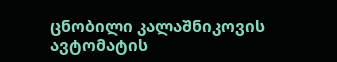ცნობილი კალაშნიკოვის ავტომატის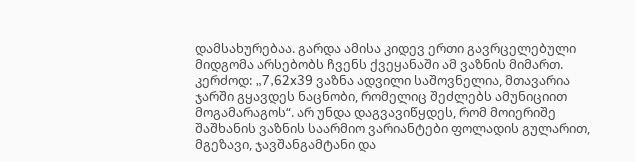დამსახურებაა. გარდა ამისა კიდევ ერთი გავრცელებული მიდგომა არსებობს ჩვენს ქვეყანაში ამ ვაზნის მიმართ. კერძოდ: „7,62x39 ვაზნა ადვილი საშოვნელია, მთავარია ჯარში გყავდეს ნაცნობი, რომელიც შეძლებს ამუნიციით მოგამარაგოს“. არ უნდა დაგვავიწყდეს, რომ მოიერიშე შაშხანის ვაზნის საარმიო ვარიანტები ფოლადის გულარით, მგეზავი, ჯავშანგამტანი და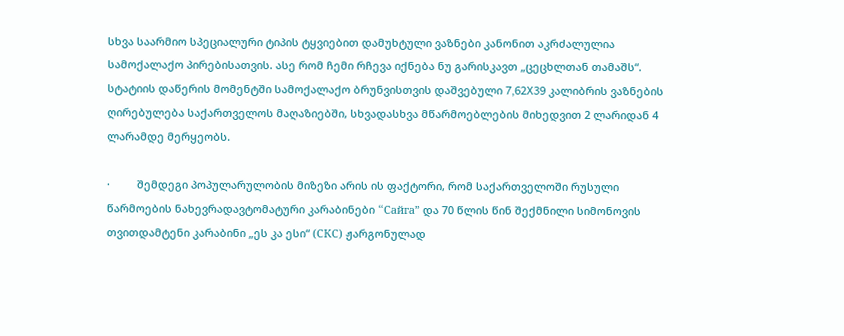სხვა საარმიო სპეციალური ტიპის ტყვიებით დამუხტული ვაზნები კანონით აკრძალულია სამოქალაქო პირებისათვის. ასე რომ ჩემი რჩევა იქნება ნუ გარისკავთ „ცეცხლთან თამაშს“. სტატიის დაწერის მომენტში სამოქალაქო ბრუნვისთვის დაშვებული 7,62X39 კალიბრის ვაზნების ღირებულება საქართველოს მაღაზიებში, სხვადასხვა მწარმოებლების მიხედვით 2 ლარიდან 4 ლარამდე მერყეობს.

·         შემდეგი პოპულარულობის მიზეზი არის ის ფაქტორი, რომ საქართველოში რუსული წარმოების ნახევრადავტომატური კარაბინები “Cайга” და 70 წლის წინ შექმნილი სიმონოვის თვითდამტენი კარაბინი „ეს კა ესი“ (СКС) ჟარგონულად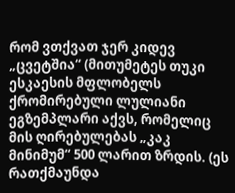რომ ვთქვათ ჯერ კიდევ „ცვეტშია“ (მითუმეტეს თუკი ესკაესის მფლობელს ქრომირებული ლულიანი ეგზემპლარი აქვს, რომელიც მის ღირებულებას „კაკ მინიმუმ“ 500 ლარით ზრდის. (ეს რათქმაუნდა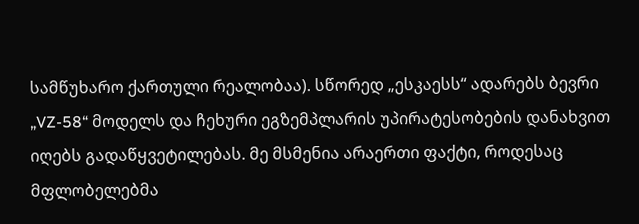სამწუხარო ქართული რეალობაა). სწორედ „ესკაესს“ ადარებს ბევრი „VZ-58“ მოდელს და ჩეხური ეგზემპლარის უპირატესობების დანახვით იღებს გადაწყვეტილებას. მე მსმენია არაერთი ფაქტი, როდესაც მფლობელებმა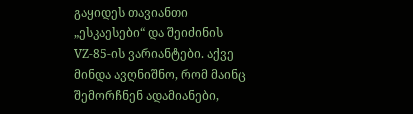გაყიდეს თავიანთი „ესკაესები“ და შეიძინის VZ-85-ის ვარიანტები. აქვე მინდა ავღნიშნო, რომ მაინც შემორჩნენ ადამიანები,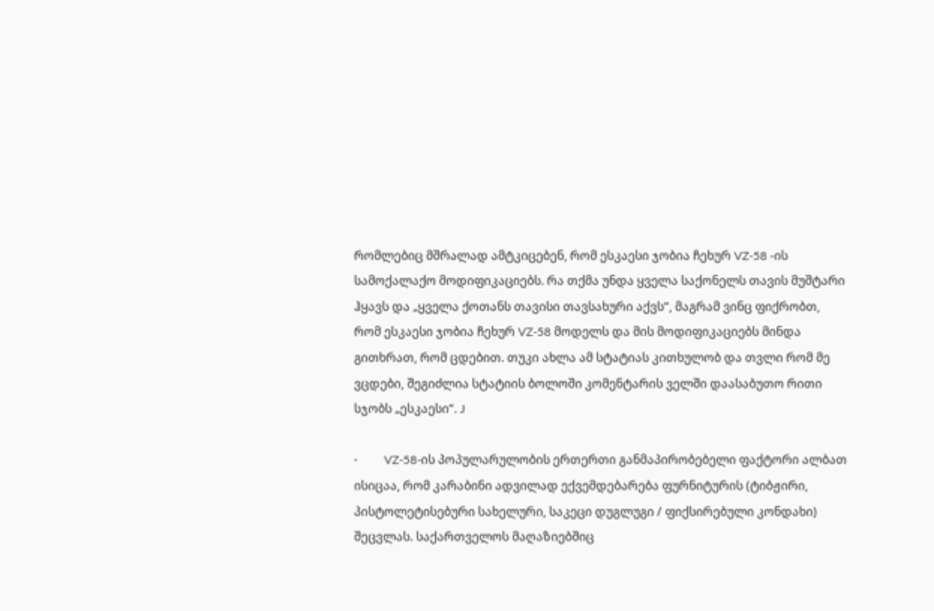რომლებიც მშრალად ამტკიცებენ, რომ ესკაესი ჯობია ჩეხურ VZ-58 -ის სამოქალაქო მოდიფიკაციებს. რა თქმა უნდა ყველა საქონელს თავის მუშტარი ჰყავს და „ყველა ქოთანს თავისი თავსახური აქვს“, მაგრამ ვინც ფიქრობთ, რომ ესკაესი ჯობია ჩეხურ VZ-58 მოდელს და მის მოდიფიკაციებს მინდა გითხრათ, რომ ცდებით. თუკი ახლა ამ სტატიას კითხულობ და თვლი რომ მე ვცდები, შეგიძლია სტატიის ბოლოში კომენტარის ველში დაასაბუთო რითი სჯობს „ესკაესი“. J

·         VZ-58-ის პოპულარულობის ერთერთი განმაპირობებელი ფაქტორი ალბათ ისიცაა, რომ კარაბინი ადვილად ექვემდებარება ფურნიტურის (ტიბჟირი, პისტოლეტისებური სახელური, საკეცი დუგლუგი / ფიქსირებული კონდახი) შეცვლას. საქართველოს მაღაზიებშიც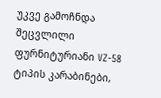უკვე გამოჩნდა შეცვლილი ფურნიტურიანი VZ-58 ტიპის კარაბინები,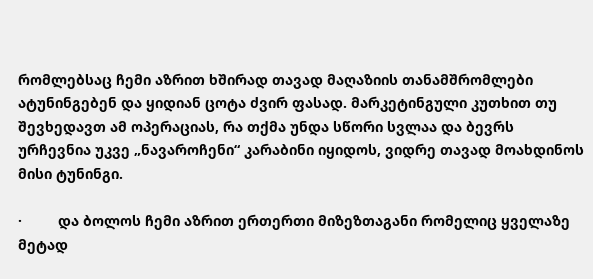რომლებსაც ჩემი აზრით ხშირად თავად მაღაზიის თანამშრომლები ატუნინგებენ და ყიდიან ცოტა ძვირ ფასად. მარკეტინგული კუთხით თუ შევხედავთ ამ ოპერაციას, რა თქმა უნდა სწორი სვლაა და ბევრს ურჩევნია უკვე „ნავაროჩენი“ კარაბინი იყიდოს, ვიდრე თავად მოახდინოს მისი ტუნინგი.

·         და ბოლოს ჩემი აზრით ერთერთი მიზეზთაგანი რომელიც ყველაზე მეტად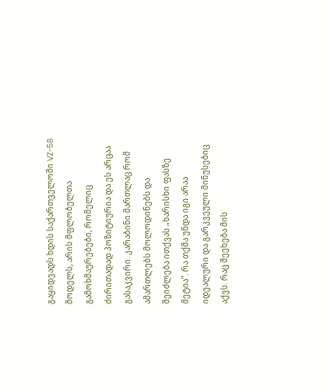გაყიდვადს ხდის საქართველოში VZ-58 მოდელს, არის მფლობელთა გამოხმაურებები, რომელიც ძირითადად პოზიტიურია და ეს არცაა გასაკვირი. კარაბინი მართლაც რომ ამართლებს მოლოდინებს და შეიძლება ითქვას „ხარისხი ფასზე მეტია“. რა თქმა უნდა იგი არაა იდეალური და გარკვეული მინუსებიც აქვს. რაც შეეხება მის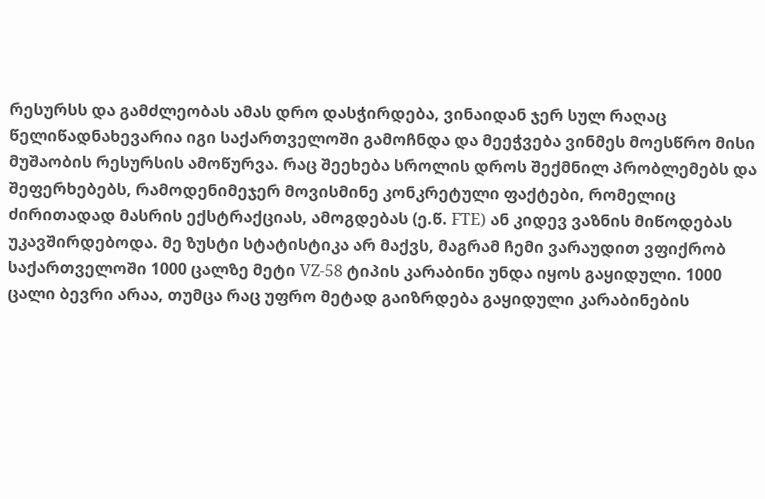რესურსს და გამძლეობას ამას დრო დასჭირდება, ვინაიდან ჯერ სულ რაღაც წელიწადნახევარია იგი საქართველოში გამოჩნდა და მეეჭვება ვინმეს მოესწრო მისი მუშაობის რესურსის ამოწურვა. რაც შეეხება სროლის დროს შექმნილ პრობლემებს და შეფერხებებს, რამოდენიმეჯერ მოვისმინე კონკრეტული ფაქტები, რომელიც ძირითადად მასრის ექსტრაქციას, ამოგდებას (ე.წ. FTE) ან კიდევ ვაზნის მიწოდებას უკავშირდებოდა. მე ზუსტი სტატისტიკა არ მაქვს, მაგრამ ჩემი ვარაუდით ვფიქრობ საქართველოში 1000 ცალზე მეტი VZ-58 ტიპის კარაბინი უნდა იყოს გაყიდული. 1000 ცალი ბევრი არაა, თუმცა რაც უფრო მეტად გაიზრდება გაყიდული კარაბინების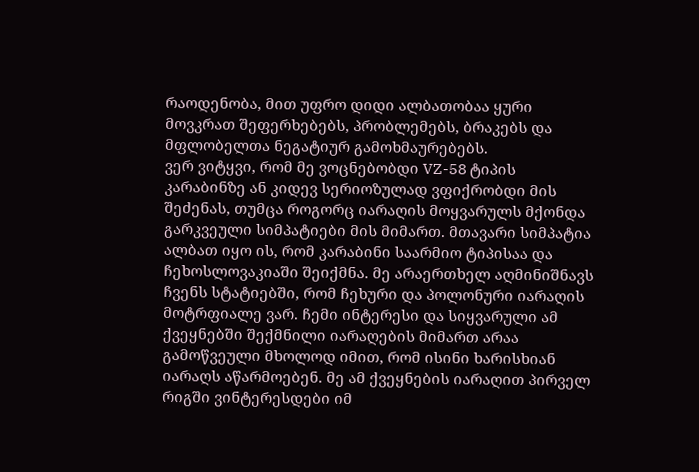რაოდენობა, მით უფრო დიდი ალბათობაა ყური მოვკრათ შეფერხებებს, პრობლემებს, ბრაკებს და მფლობელთა ნეგატიურ გამოხმაურებებს.
ვერ ვიტყვი, რომ მე ვოცნებობდი VZ-58 ტიპის კარაბინზე ან კიდევ სერიოზულად ვფიქრობდი მის შეძენას, თუმცა როგორც იარაღის მოყვარულს მქონდა გარკვეული სიმპატიები მის მიმართ. მთავარი სიმპატია ალბათ იყო ის, რომ კარაბინი საარმიო ტიპისაა და ჩეხოსლოვაკიაში შეიქმნა. მე არაერთხელ აღმინიშნავს ჩვენს სტატიებში, რომ ჩეხური და პოლონური იარაღის მოტრფიალე ვარ. ჩემი ინტერესი და სიყვარული ამ ქვეყნებში შექმნილი იარაღების მიმართ არაა გამოწვეული მხოლოდ იმით, რომ ისინი ხარისხიან იარაღს აწარმოებენ. მე ამ ქვეყნების იარაღით პირველ რიგში ვინტერესდები იმ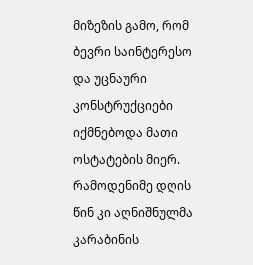მიზეზის გამო, რომ ბევრი საინტერესო და უცნაური კონსტრუქციები იქმნებოდა მათი ოსტატების მიერ. რამოდენიმე დღის წინ კი აღნიშნულმა კარაბინის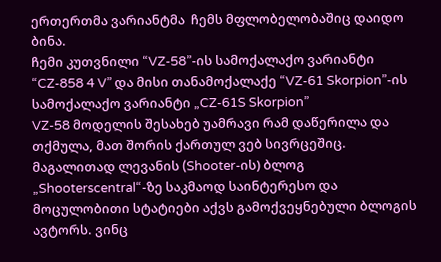ერთერთმა ვარიანტმა  ჩემს მფლობელობაშიც დაიდო ბინა.
ჩემი კუთვნილი “VZ-58”-ის სამოქალაქო ვარიანტი “CZ-858 4 V” და მისი თანამოქალაქე “VZ-61 Skorpion”-ის სამოქალაქო ვარიანტი „CZ-61S Skorpion”
VZ-58 მოდელის შესახებ უამრავი რამ დაწერილა და თქმულა, მათ შორის ქართულ ვებ სივრცეშიც. მაგალითად ლევანის (Shooter-ის) ბლოგ „Shooterscentral“-ზე საკმაოდ საინტერესო და მოცულობითი სტატიები აქვს გამოქვეყნებული ბლოგის ავტორს. ვინც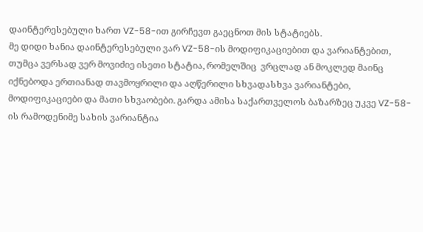დაინტერესებული ხართ VZ-58-ით გირჩევთ გაეცნოთ მის სტატიებს.
მე დიდი ხანია დაინტერესებული ვარ VZ-58-ის მოდიფიკაციებით და ვარიანტებით, თუმცა ვერსად ვერ მოვიძიე ისეთი სტატია, რომელშიც  ვრცლად ან მოკლედ მაინც იქნებოდა ერთიანად თავმოყრილი და აღწერილი სხვადასხვა ვარიანტები, მოდიფიკაციები და მათი სხვაობები. გარდა ამისა საქართველოს ბაზარზეც უკვე VZ-58-ის რამოდენიმე სახის ვარიანტია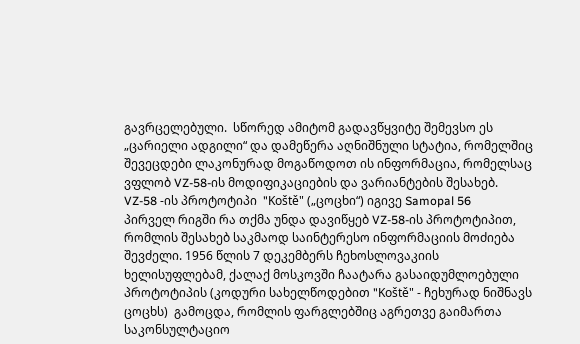გავრცელებული.  სწორედ ამიტომ გადავწყვიტე შემევსო ეს „ცარიელი ადგილი“ და დამეწერა აღნიშნული სტატია, რომელშიც შევეცდები ლაკონურად მოგაწოდოთ ის ინფორმაცია, რომელსაც ვფლობ VZ-58-ის მოდიფიკაციების და ვარიანტების შესახებ.
VZ-58 -ის პროტოტიპი  "Koště" („ცოცხი“) იგივე Samopal 56
პირველ რიგში რა თქმა უნდა დავიწყებ VZ-58-ის პროტოტიპით, რომლის შესახებ საკმაოდ საინტერესო ინფორმაციის მოძიება შევძელი. 1956 წლის 7 დეკემბერს ჩეხოსლოვაკიის ხელისუფლებამ, ქალაქ მოსკოვში ჩაატარა გასაიდუმლოებული პროტოტიპის (კოდური სახელწოდებით "Koště" - ჩეხურად ნიშნავს ცოცხს)  გამოცდა, რომლის ფარგლებშიც აგრეთვე გაიმართა საკონსულტაციო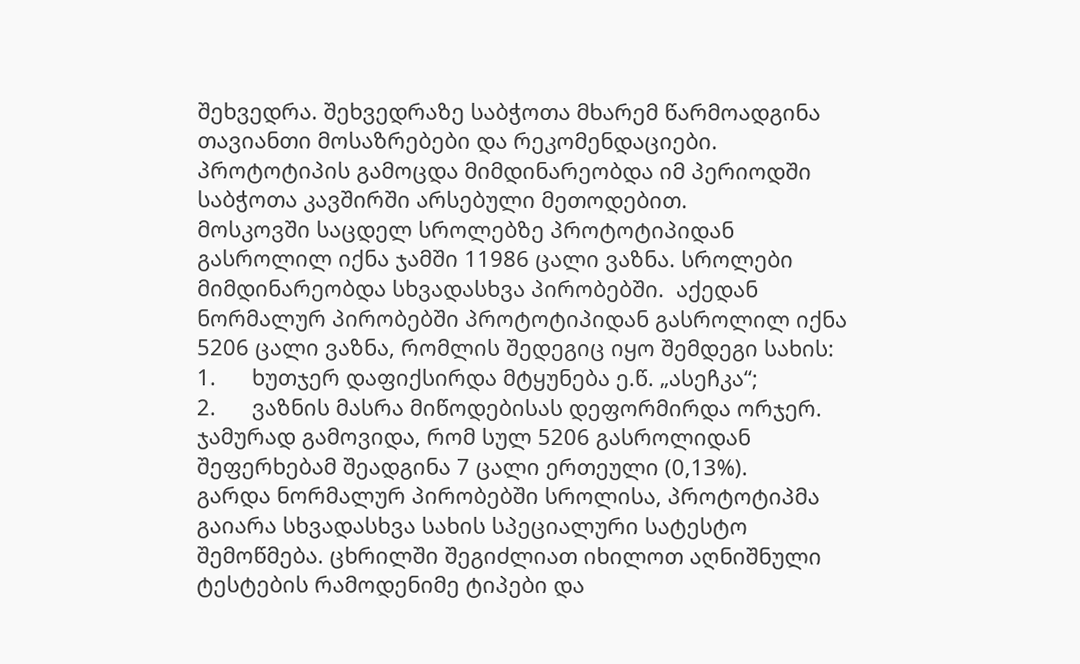შეხვედრა. შეხვედრაზე საბჭოთა მხარემ წარმოადგინა თავიანთი მოსაზრებები და რეკომენდაციები. პროტოტიპის გამოცდა მიმდინარეობდა იმ პერიოდში საბჭოთა კავშირში არსებული მეთოდებით.
მოსკოვში საცდელ სროლებზე პროტოტიპიდან გასროლილ იქნა ჯამში 11986 ცალი ვაზნა. სროლები მიმდინარეობდა სხვადასხვა პირობებში.  აქედან ნორმალურ პირობებში პროტოტიპიდან გასროლილ იქნა 5206 ცალი ვაზნა, რომლის შედეგიც იყო შემდეგი სახის:
1.      ხუთჯერ დაფიქსირდა მტყუნება ე.წ. „ასეჩკა“;
2.      ვაზნის მასრა მიწოდებისას დეფორმირდა ორჯერ.
ჯამურად გამოვიდა, რომ სულ 5206 გასროლიდან შეფერხებამ შეადგინა 7 ცალი ერთეული (0,13%).
გარდა ნორმალურ პირობებში სროლისა, პროტოტიპმა გაიარა სხვადასხვა სახის სპეციალური სატესტო შემოწმება. ცხრილში შეგიძლიათ იხილოთ აღნიშნული ტესტების რამოდენიმე ტიპები და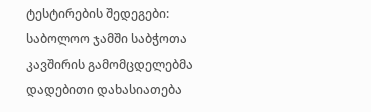ტესტირების შედეგები:
საბოლოო ჯამში საბჭოთა კავშირის გამომცდელებმა დადებითი დახასიათება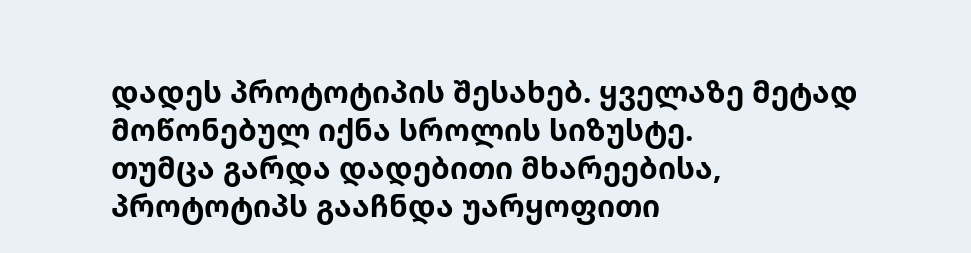დადეს პროტოტიპის შესახებ. ყველაზე მეტად მოწონებულ იქნა სროლის სიზუსტე.
თუმცა გარდა დადებითი მხარეებისა, პროტოტიპს გააჩნდა უარყოფითი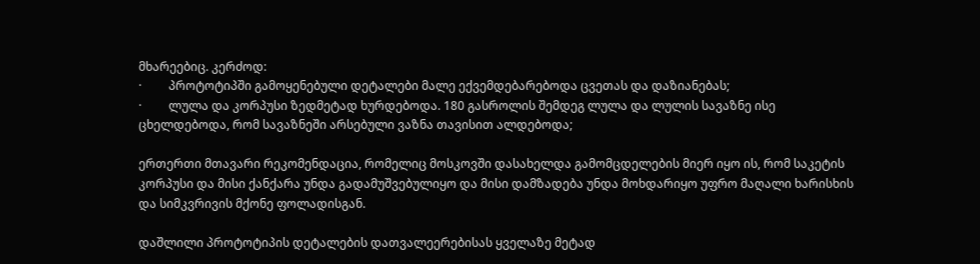მხარეებიც. კერძოდ:
·         პროტოტიპში გამოყენებული დეტალები მალე ექვემდებარებოდა ცვეთას და დაზიანებას;
·         ლულა და კორპუსი ზედმეტად ხურდებოდა. 180 გასროლის შემდეგ ლულა და ლულის სავაზნე ისე ცხელდებოდა, რომ სავაზნეში არსებული ვაზნა თავისით ალდებოდა;

ერთერთი მთავარი რეკომენდაცია, რომელიც მოსკოვში დასახელდა გამომცდელების მიერ იყო ის, რომ საკეტის კორპუსი და მისი ქანქარა უნდა გადამუშვებულიყო და მისი დამზადება უნდა მოხდარიყო უფრო მაღალი ხარისხის და სიმკვრივის მქონე ფოლადისგან.

დაშლილი პროტოტიპის დეტალების დათვალეერებისას ყველაზე მეტად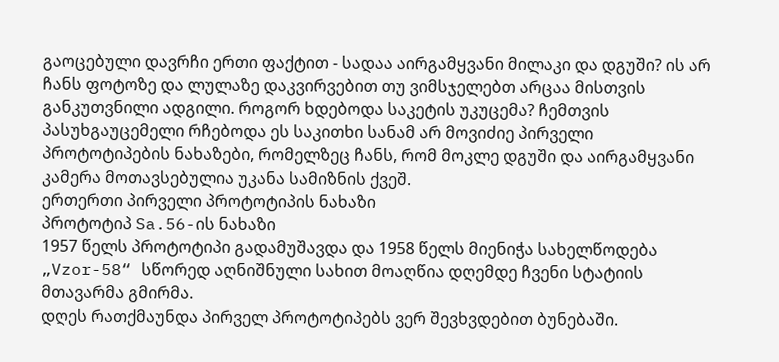გაოცებული დავრჩი ერთი ფაქტით - სადაა აირგამყვანი მილაკი და დგუში? ის არ ჩანს ფოტოზე და ლულაზე დაკვირვებით თუ ვიმსჯელებთ არცაა მისთვის განკუთვნილი ადგილი. როგორ ხდებოდა საკეტის უკუცემა? ჩემთვის პასუხგაუცემელი რჩებოდა ეს საკითხი სანამ არ მოვიძიე პირველი პროტოტიპების ნახაზები, რომელზეც ჩანს, რომ მოკლე დგუში და აირგამყვანი კამერა მოთავსებულია უკანა სამიზნის ქვეშ.
ერთერთი პირველი პროტოტიპის ნახაზი
პროტოტიპ Sa.56-ის ნახაზი
1957 წელს პროტოტიპი გადამუშავდა და 1958 წელს მიენიჭა სახელწოდება „Vzor-58“ სწორედ აღნიშნული სახით მოაღწია დღემდე ჩვენი სტატიის მთავარმა გმირმა.
დღეს რათქმაუნდა პირველ პროტოტიპებს ვერ შევხვდებით ბუნებაში.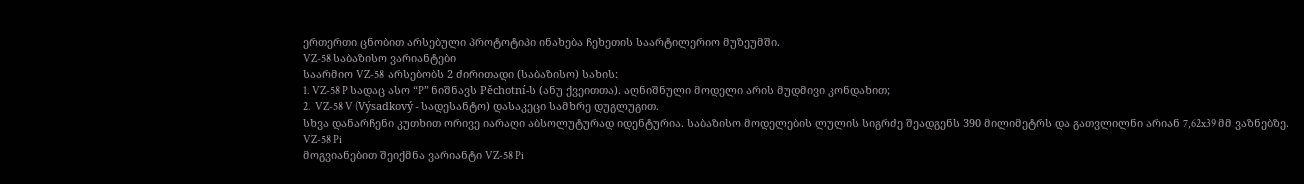ერთერთი ცნობით არსებული პროტოტიპი ინახება ჩეხეთის საარტილერიო მუზეუმში.
VZ-58 საბაზისო ვარიანტები
საარმიო VZ-58  არსებობს 2 ძირითადი (საბაზისო) სახის:
1. VZ-58 P სადაც ასო “P” ნიშნავს Pěchotní-ს (ანუ ქვეითთა). აღნიშნული მოდელი არის მუდმივი კონდახით;
2.  VZ-58 V (Výsadkový - სადესანტო) დასაკეცი სამხრე დუგლუგით.
სხვა დანარჩენი კუთხით ორივე იარაღი აბსოლუტურად იდენტურია. საბაზისო მოდელების ლულის სიგრძე შეადგენს 390 მილიმეტრს და გათვლილნი არიან 7,62x39 მმ ვაზნებზე.
VZ-58 Pi
მოგვიანებით შეიქმნა ვარიანტი VZ-58 Pi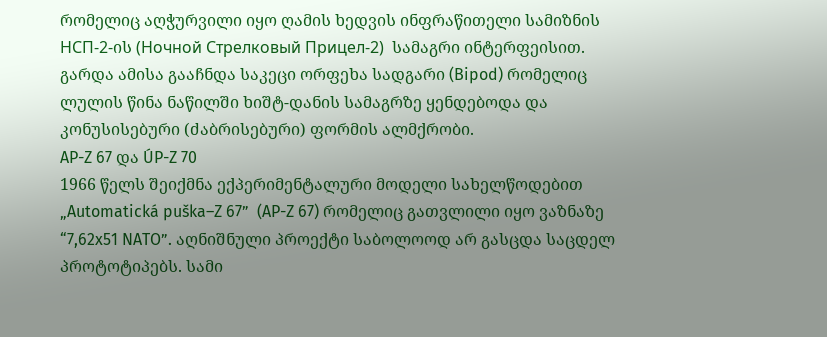რომელიც აღჭურვილი იყო ღამის ხედვის ინფრაწითელი სამიზნის НСП-2-ის (Ночной Стрелковый Прицел-2)  სამაგრი ინტერფეისით. გარდა ამისა გააჩნდა საკეცი ორფეხა სადგარი (Bipod) რომელიც ლულის წინა ნაწილში ხიშტ-დანის სამაგრზე ყენდებოდა და კონუსისებური (ძაბრისებური) ფორმის ალმქრობი.
AP-Z 67 და ÚP-Z 70
1966 წელს შეიქმნა ექპერიმენტალური მოდელი სახელწოდებით „Automatická puška–Z 67”  (AP-Z 67) რომელიც გათვლილი იყო ვაზნაზე “7,62x51 NATO”. აღნიშნული პროექტი საბოლოოდ არ გასცდა საცდელ პროტოტიპებს. სამი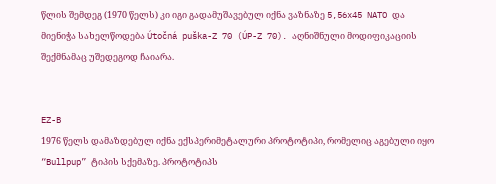წლის შემდეგ (1970 წელს) კი იგი გადამუშავებულ იქნა ვაზნაზე 5,56x45 NATO და მიენიჭა სახელწოდება Útočná puška-Z 70 (ÚP-Z 70). აღნიშნული მოდიფიკაციის შექმნამაც უშედეგოდ ჩაიარა.


EZ-B
1976 წელს დამაზდებულ იქნა ექსპერიმეტალური პროტოტიპი, რომელიც აგებული იყო “Bullpup” ტიპის სქემაზე. პროტოტიპს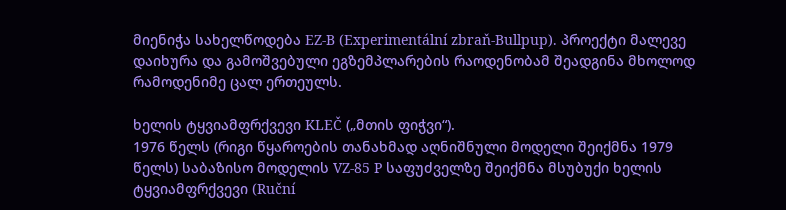მიენიჭა სახელწოდება EZ-B (Experimentální zbraň-Bullpup). პროექტი მალევე დაიხურა და გამოშვებული ეგზემპლარების რაოდენობამ შეადგინა მხოლოდ რამოდენიმე ცალ ერთეულს.

ხელის ტყვიამფრქვევი KLEČ („მთის ფიჭვი“).
1976 წელს (რიგი წყაროების თანახმად აღნიშნული მოდელი შეიქმნა 1979 წელს) საბაზისო მოდელის VZ-85 P საფუძველზე შეიქმნა მსუბუქი ხელის ტყვიამფრქვევი (Ruční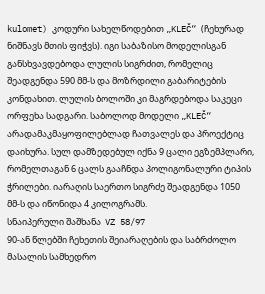kulomet) კოდური სახელწოდებით „KLEČ“ (ჩეხურად ნიშნავს მთის ფიჭვს). იგი საბაზისო მოდელისგან განსხვავდებოდა ლულის სიგრძით, რომელიც შეადგენდა 590 მმ-ს და მოზრდილი გაბარიტების კონდახით. ლულის ბოლოში კი მაგრდებოდა საკეცი ორფეხა სადგარი. საბოლოდ მოდელი „KLEČ“ არადამაკმაყოფილებლად ჩათვალეს და პროექტიც დაიხურა. სულ დამზედებულ იქნა 9 ცალი ეგზემპლარი, რომელთაგან 6 ცალს გააჩნდა პოლიგონალური ტიპის ჭრილები. იარაღის საერთო სიგრძე შეადგენდა 1050 მმ-ს და იწონიდა 4 კილოგრამს.
სნაიპერული შაშხანა  VZ 58/97
90-ან წლებში ჩეხეთის შეიარაღების და საბრძოლო მასალის სამხედრო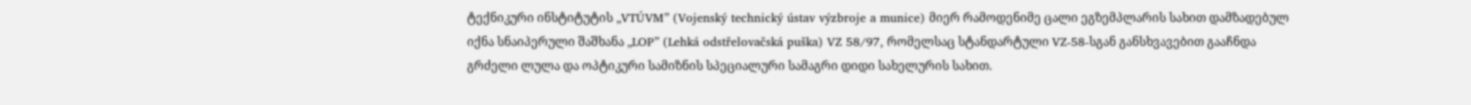ტექნიკური ინსტიტუტის „VTÚVM” (Vojenský technický ústav výzbroje a munice) მიერ რამოდენიმე ცალი ეგზემპლარის სახით დამზადებულ იქნა სნაიპერული შაშხანა „LOP” (Lehká odstřelovačská puška) VZ 58/97, რომელსაც სტანდარტული VZ-58-სგან განსხვავებით გააჩნდა გრძელი ლულა და ოპტიკური სამიზნის სპეციალური სამაგრი დიდი სახელურის სახით.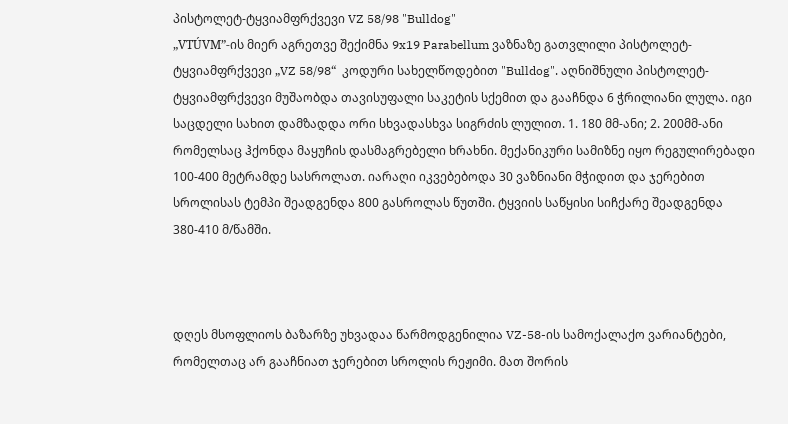პისტოლეტ-ტყვიამფრქვევი VZ 58/98 "Bulldog"
„VTÚVM”-ის მიერ აგრეთვე შექიმნა 9x19 Parabellum ვაზნაზე გათვლილი პისტოლეტ-ტყვიამფრქვევი „VZ 58/98“  კოდური სახელწოდებით "Bulldog". აღნიშნული პისტოლეტ-ტყვიამფრქვევი მუშაობდა თავისუფალი საკეტის სქემით და გააჩნდა 6 ჭრილიანი ლულა. იგი საცდელი სახით დამზადდა ორი სხვადასხვა სიგრძის ლულით. 1. 180 მმ-ანი; 2. 200მმ-ანი რომელსაც ჰქონდა მაყუჩის დასმაგრებელი ხრახნი. მექანიკური სამიზნე იყო რეგულირებადი 100-400 მეტრამდე სასროლათ. იარაღი იკვებებოდა 30 ვაზნიანი მჭიდით და ჯერებით სროლისას ტემპი შეადგენდა 800 გასროლას წუთში. ტყვიის საწყისი სიჩქარე შეადგენდა 380-410 მ/წამში.



დღეს მსოფლიოს ბაზარზე უხვადაა წარმოდგენილია VZ-58-ის სამოქალაქო ვარიანტები, რომელთაც არ გააჩნიათ ჯერებით სროლის რეჟიმი. მათ შორის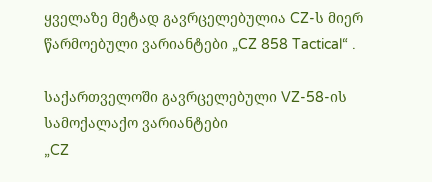ყველაზე მეტად გავრცელებულია CZ-ს მიერ წარმოებული ვარიანტები „CZ 858 Tactical“ .

საქართველოში გავრცელებული VZ-58-ის სამოქალაქო ვარიანტები
„CZ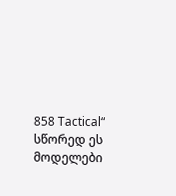858 Tactical“
სწორედ ეს მოდელები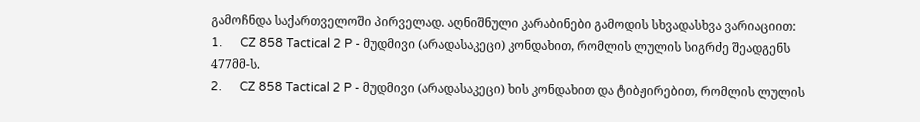გამოჩნდა საქართველოში პირველად. აღნიშნული კარაბინები გამოდის სხვადასხვა ვარიაციით:
1.      CZ 858 Tactical 2 P - მუდმივი (არადასაკეცი) კონდახით, რომლის ლულის სიგრძე შეადგენს 477მმ-ს.
2.      CZ 858 Tactical 2 P - მუდმივი (არადასაკეცი) ხის კონდახით და ტიბჟირებით, რომლის ლულის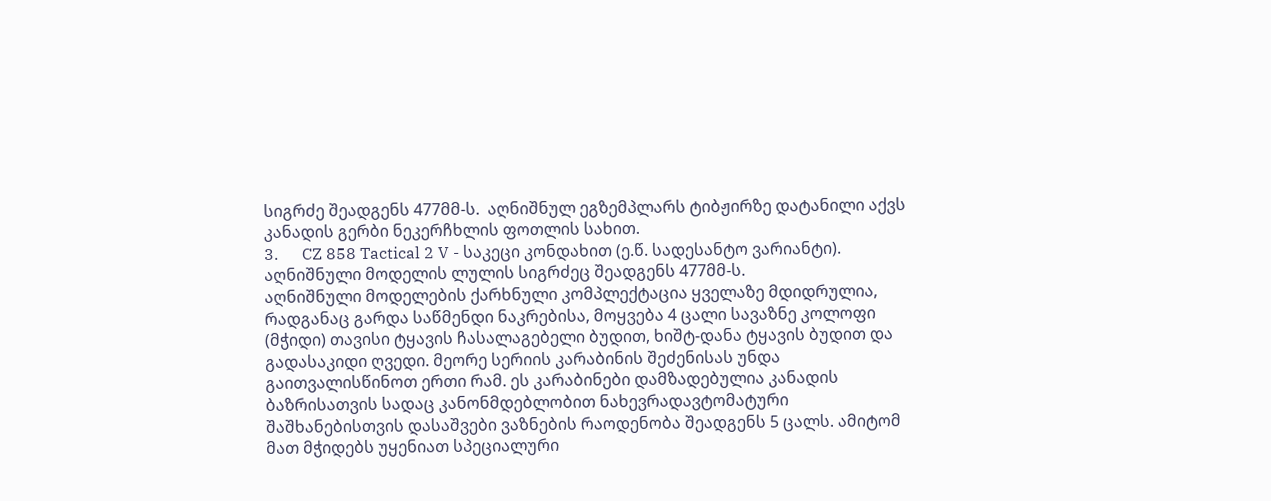სიგრძე შეადგენს 477მმ-ს.  აღნიშნულ ეგზემპლარს ტიბჟირზე დატანილი აქვს კანადის გერბი ნეკერჩხლის ფოთლის სახით.
3.      CZ 858 Tactical 2 V - საკეცი კონდახით (ე.წ. სადესანტო ვარიანტი). აღნიშნული მოდელის ლულის სიგრძეც შეადგენს 477მმ-ს.
აღნიშნული მოდელების ქარხნული კომპლექტაცია ყველაზე მდიდრულია, რადგანაც გარდა საწმენდი ნაკრებისა, მოყვება 4 ცალი სავაზნე კოლოფი (მჭიდი) თავისი ტყავის ჩასალაგებელი ბუდით, ხიშტ-დანა ტყავის ბუდით და გადასაკიდი ღვედი. მეორე სერიის კარაბინის შეძენისას უნდა გაითვალისწინოთ ერთი რამ. ეს კარაბინები დამზადებულია კანადის ბაზრისათვის სადაც კანონმდებლობით ნახევრადავტომატური შაშხანებისთვის დასაშვები ვაზნების რაოდენობა შეადგენს 5 ცალს. ამიტომ მათ მჭიდებს უყენიათ სპეციალური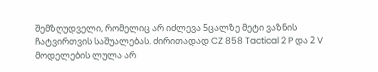შემზღუდველი, რომელიც არ იძლევა 5ცალზე მეტი ვაზნის ჩატვირთვის საშუალებას. ძირითადად CZ 858 Tactical 2 P და 2 V მოდელების ლულა არ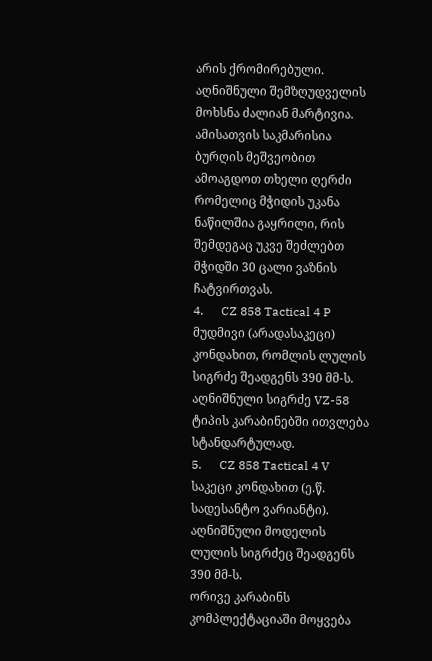არის ქრომირებული.
აღნიშნული შემზღუდველის მოხსნა ძალიან მარტივია. ამისათვის საკმარისია ბურღის მეშვეობით ამოაგდოთ თხელი ღერძი რომელიც მჭიდის უკანა ნაწილშია გაყრილი, რის შემდეგაც უკვე შეძლებთ მჭიდში 30 ცალი ვაზნის ჩატვირთვას.
4.      CZ 858 Tactical 4 P მუდმივი (არადასაკეცი) კონდახით, რომლის ლულის სიგრძე შეადგენს 390 მმ-ს. აღნიშნული სიგრძე VZ-58 ტიპის კარაბინებში ითვლება სტანდარტულად.
5.      CZ 858 Tactical 4 V საკეცი კონდახით (ე.წ. სადესანტო ვარიანტი). აღნიშნული მოდელის ლულის სიგრძეც შეადგენს 390 მმ-ს.
ორივე კარაბინს კომპლექტაციაში მოყვება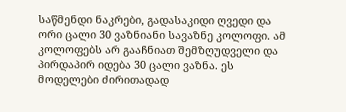საწმენდი ნაკრები, გადასაკიდი ღვედი და ორი ცალი 30 ვაზნიანი სავაზნე კოლოფი. ამ კოლოფებს არ გააჩნიათ შემზღუდველი და პირდაპირ იდება 30 ცალი ვაზნა. ეს მოდელები ძირითადად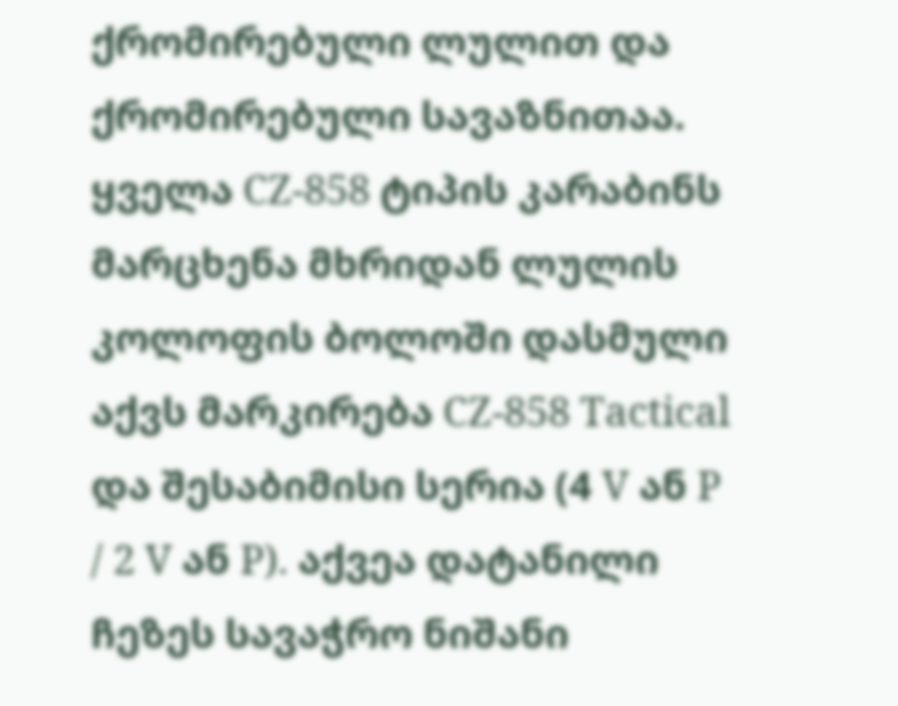ქრომირებული ლულით და ქრომირებული სავაზნითაა.
ყველა CZ-858 ტიპის კარაბინს მარცხენა მხრიდან ლულის კოლოფის ბოლოში დასმული აქვს მარკირება CZ-858 Tactical და შესაბიმისი სერია (4 V ან P / 2 V ან P). აქვეა დატანილი ჩეზეს სავაჭრო ნიშანი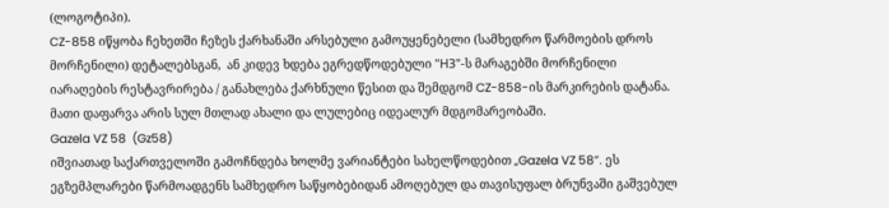(ლოგოტიპი).
CZ-858 იწყობა ჩეხეთში ჩეზეს ქარხანაში არსებული გამოუყენებელი (სამხედრო წარმოების დროს მორჩენილი) დეტალებსგან,  ან კიდევ ხდება ეგრედწოდებული "НЗ"-ს მარაგებში მორჩენილი იარაღების რესტავრირება / განახლება ქარხნული წესით და შემდგომ CZ-858-ის მარკირების დატანა. მათი დაფარვა არის სულ მთლად ახალი და ლულებიც იდეალურ მდგომარეობაში.
Gazela VZ 58  (Gz58)
იშვიათად საქართველოში გამოჩნდება ხოლმე ვარიანტები სახელწოდებით „Gazela VZ 58”. ეს ეგზემპლარები წარმოადგენს სამხედრო საწყობებიდან ამოღებულ და თავისუფალ ბრუნვაში გაშვებულ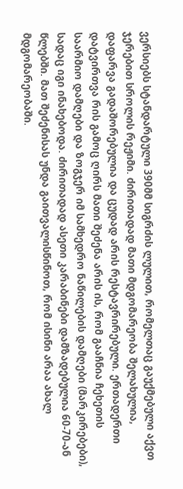ვერსიებს სტანდარტული 390მმ სიგრძის ლულით, რომელთაც გაუქმებული აქვთ ჯერებით სროლის რეჟიმი. ძირითადად მათი მდგომარეობა შელახულია, დაფარვა გადაშორებულია და ცუდად არის რესტავრირებული. ერთადერთი დატვირთვა რის გამოც ღირს მათი შეძენა არის ის, რომ გააჩნია ჩეხეთის საარმიო დამღები და ზოგჯერ იმ სამხედრო ნაწილების დამღები (მარკირებები), სადაც იგი ინახებოდა. ძირითადად ასეთი კარაბინები დამზადებულია 60-70-ან წლებში. მათ შეძენისას უნდა გაითვალისწინოთ, რომ ისინი არაა ახალ მდგომარეობაში.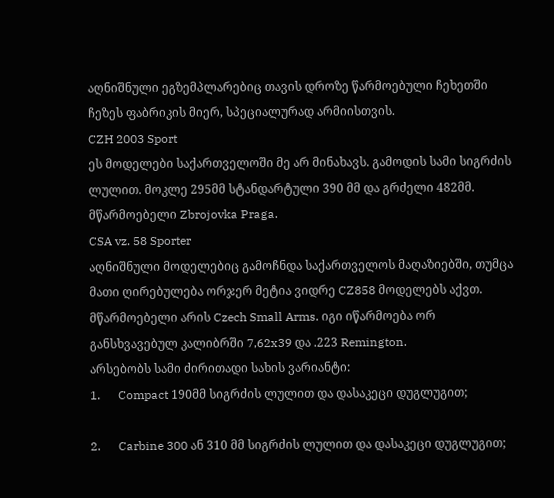აღნიშნული ეგზემპლარებიც თავის დროზე წარმოებული ჩეხეთში ჩეზეს ფაბრიკის მიერ, სპეციალურად არმიისთვის.
CZH 2003 Sport
ეს მოდელები საქართველოში მე არ მინახავს. გამოდის სამი სიგრძის ლულით. მოკლე 295მმ სტანდარტული 390 მმ და გრძელი 482მმ. მწარმოებელი Zbrojovka Praga.
CSA vz. 58 Sporter
აღნიშნული მოდელებიც გამოჩნდა საქართველოს მაღაზიებში, თუმცა მათი ღირებულება ორჯერ მეტია ვიდრე CZ858 მოდელებს აქვთ. მწარმოებელი არის Czech Small Arms. იგი იწარმოება ორ განსხვავებულ კალიბრში 7,62x39 და .223 Remington.
არსებობს სამი ძირითადი სახის ვარიანტი:
1.      Compact 190მმ სიგრძის ლულით და დასაკეცი დუგლუგით;

2.      Carbine 300 ან 310 მმ სიგრძის ლულით და დასაკეცი დუგლუგით;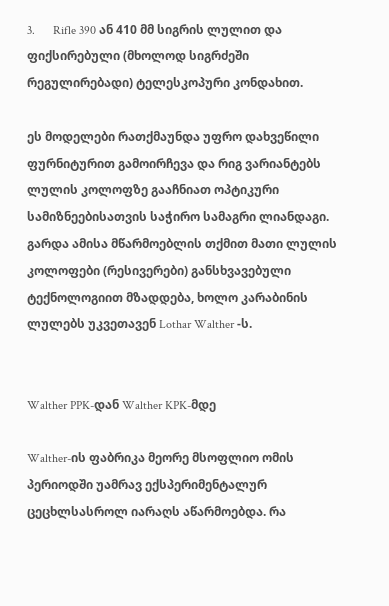3.      Rifle 390 ან 410 მმ სიგრის ლულით და ფიქსირებული (მხოლოდ სიგრძეში რეგულირებადი) ტელესკოპური კონდახით.

ეს მოდელები რათქმაუნდა უფრო დახვეწილი ფურნიტურით გამოირჩევა და რიგ ვარიანტებს ლულის კოლოფზე გააჩნიათ ოპტიკური სამიზნეებისათვის საჭირო სამაგრი ლიანდაგი. გარდა ამისა მწარმოებლის თქმით მათი ლულის კოლოფები (რესივერები) განსხვავებული ტექნოლოგიით მზადდება, ხოლო კარაბინის ლულებს უკვეთავენ Lothar Walther -ს.


Walther PPK-დან Walther KPK-მდე

Walther-ის ფაბრიკა მეორე მსოფლიო ომის პერიოდში უამრავ ექსპერიმენტალურ ცეცხლსასროლ იარაღს აწარმოებდა. რა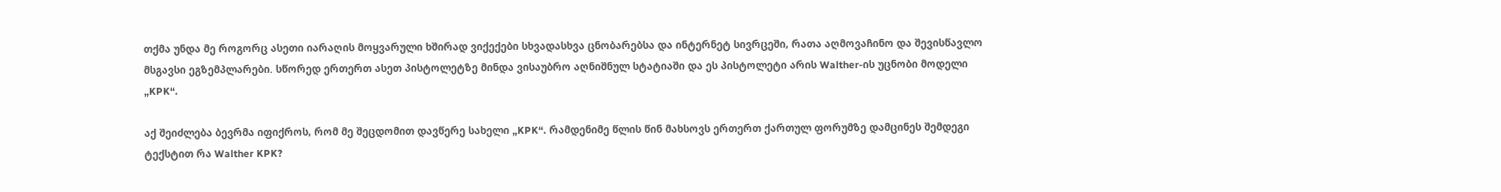თქმა უნდა მე როგორც ასეთი იარაღის მოყვარული ხშირად ვიქექები სხვადასხვა ცნობარებსა და ინტერნეტ სივრცეში, რათა აღმოვაჩინო და შევისწავლო მსგავსი ეგზემპლარები. სწორედ ერთერთ ასეთ პისტოლეტზე მინდა ვისაუბრო აღნიშნულ სტატიაში და ეს პისტოლეტი არის Walther-ის უცნობი მოდელი „KPK“.

აქ შეიძლება ბევრმა იფიქროს, რომ მე შეცდომით დავწერე სახელი „KPK“. რამდენიმე წლის წინ მახსოვს ერთერთ ქართულ ფორუმზე დამცინეს შემდეგი ტექსტით რა Walther KPK?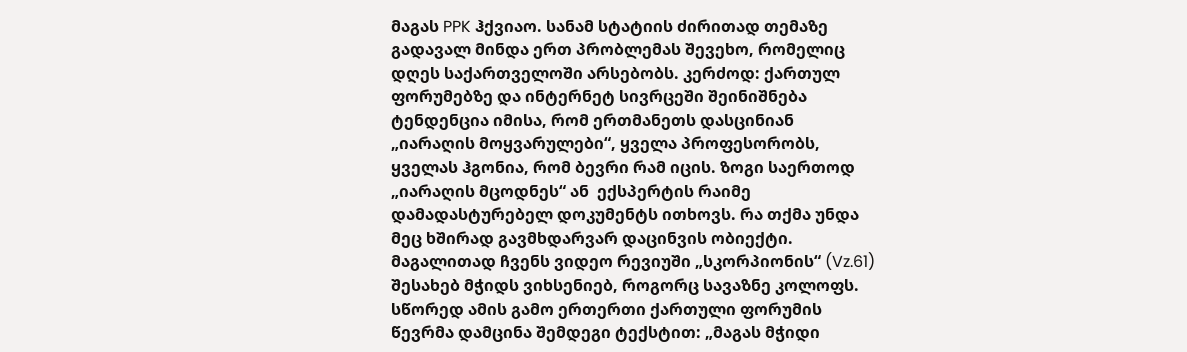მაგას PPK ჰქვიაო. სანამ სტატიის ძირითად თემაზე გადავალ მინდა ერთ პრობლემას შევეხო, რომელიც დღეს საქართველოში არსებობს. კერძოდ: ქართულ ფორუმებზე და ინტერნეტ სივრცეში შეინიშნება ტენდენცია იმისა, რომ ერთმანეთს დასცინიან „იარაღის მოყვარულები“, ყველა პროფესორობს, ყველას ჰგონია, რომ ბევრი რამ იცის. ზოგი საერთოდ „იარაღის მცოდნეს“ ან  ექსპერტის რაიმე დამადასტურებელ დოკუმენტს ითხოვს. რა თქმა უნდა მეც ხშირად გავმხდარვარ დაცინვის ობიექტი. მაგალითად ჩვენს ვიდეო რევიუში „სკორპიონის“ (Vz.61) შესახებ მჭიდს ვიხსენიებ, როგორც სავაზნე კოლოფს. სწორედ ამის გამო ერთერთი ქართული ფორუმის წევრმა დამცინა შემდეგი ტექსტით: „მაგას მჭიდი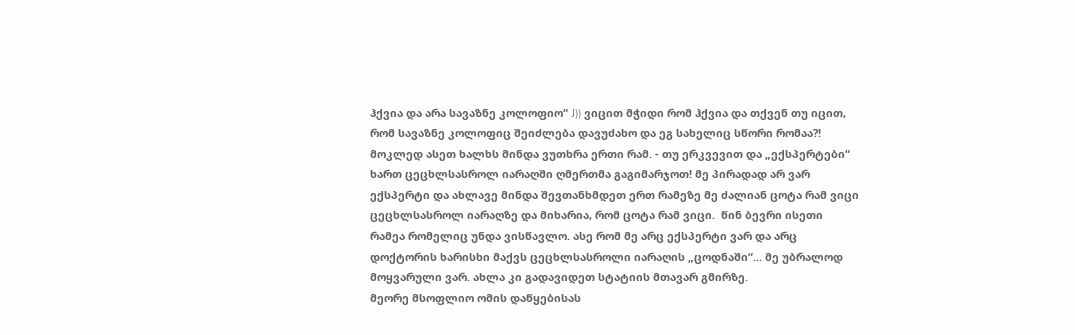ჰქვია და არა სავაზნე კოლოფიო“ J)) ვიცით მჭიდი რომ ჰქვია და თქვენ თუ იცით, რომ სავაზნე კოლოფიც შეიძლება დავუძახო და ეგ სახელიც სწორი რომაა?! მოკლედ ასეთ ხალხს მინდა ვუთხრა ერთი რამ. - თუ ერკვევით და „ექსპერტები“ ხართ ცეცხლსასროლ იარაღში ღმერთმა გაგიმარჯოთ! მე პირადად არ ვარ ექსპერტი და ახლავე მინდა შევთანხმდეთ ერთ რამეზე მე ძალიან ცოტა რამ ვიცი ცეცხლსასროლ იარაღზე და მიხარია, რომ ცოტა რამ ვიცი.  წინ ბევრი ისეთი რამეა რომელიც უნდა ვისწავლო. ასე რომ მე არც ექსპერტი ვარ და არც დოქტორის ხარისხი მაქვს ცეცხლსასროლი იარაღის „ცოდნაში“... მე უბრალოდ მოყვარული ვარ. ახლა კი გადავიდეთ სტატიის მთავარ გმირზე.
მეორე მსოფლიო ომის დაწყებისას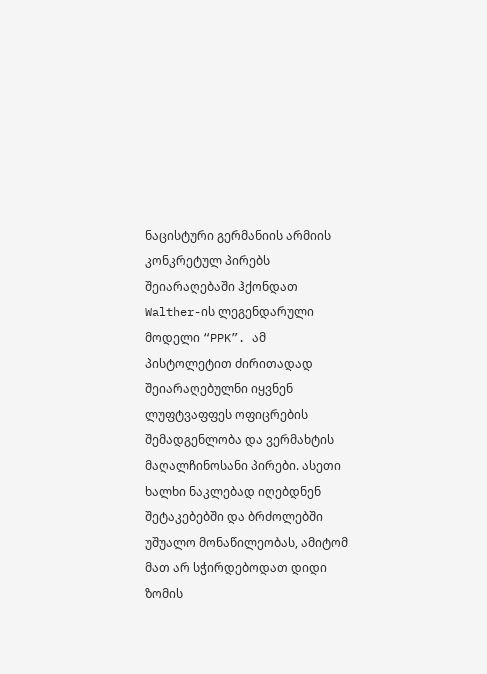ნაცისტური გერმანიის არმიის კონკრეტულ პირებს  შეიარაღებაში ჰქონდათ Walther-ის ლეგენდარული მოდელი “PPK”. ამ პისტოლეტით ძირითადად შეიარაღებულნი იყვნენ ლუფტვაფფეს ოფიცრების შემადგენლობა და ვერმახტის მაღალჩინოსანი პირები. ასეთი ხალხი ნაკლებად იღებდნენ შეტაკებებში და ბრძოლებში უშუალო მონაწილეობას, ამიტომ მათ არ სჭირდებოდათ დიდი ზომის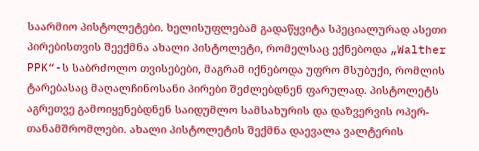საარმიო პისტოლეტები. ხელისუფლებამ გადაწყვიტა სპეციალურად ასეთი პირებისთვის შეექმნა ახალი პისტოლეტი, რომელსაც ექნებოდა „Walther PPK“-ს საბრძოლო თვისებები, მაგრამ იქნებოდა უფრო მსუბუქი, რომლის ტარებასაც მაღალჩინოსანი პირები შეძლებდნენ ფარულად. პისტოლეტს აგრეთვე გამოიყენებდნენ საიდუმლო სამსახურის და დაზვერვის ოპერ-თანამშრომლები. ახალი პისტოლეტის შექმნა დაევალა ვალტერის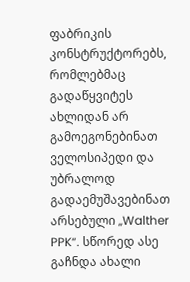ფაბრიკის კონსტრუქტორებს, რომლებმაც გადაწყვიტეს ახლიდან არ გამოეგონებინათ ველოსიპედი და უბრალოდ გადაემუშავებინათ არსებული „Walther PPK“. სწორედ ასე გაჩნდა ახალი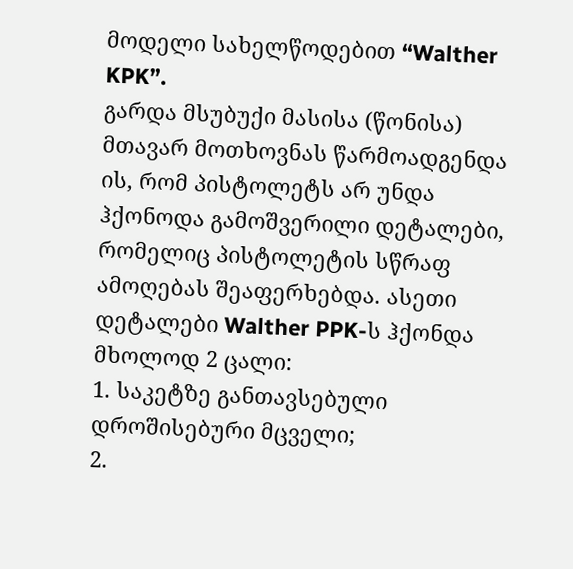მოდელი სახელწოდებით “Walther KPK”.
გარდა მსუბუქი მასისა (წონისა) მთავარ მოთხოვნას წარმოადგენდა ის, რომ პისტოლეტს არ უნდა ჰქონოდა გამოშვერილი დეტალები, რომელიც პისტოლეტის სწრაფ ამოღებას შეაფერხებდა. ასეთი დეტალები Walther PPK-ს ჰქონდა მხოლოდ 2 ცალი:
1. საკეტზე განთავსებული დროშისებური მცველი;
2.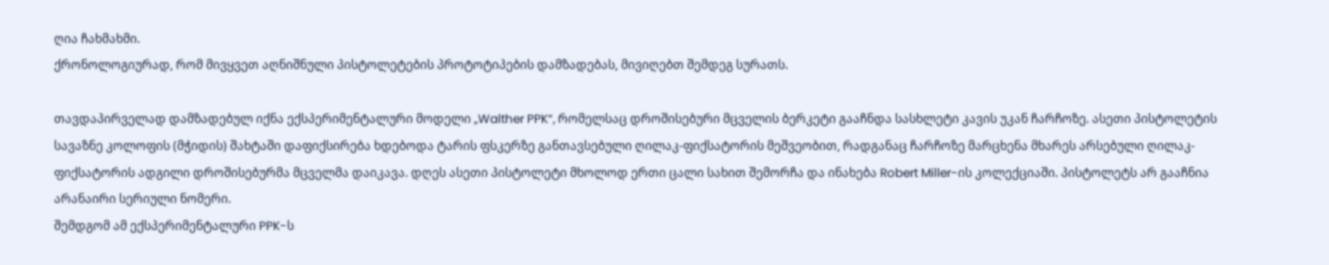ღია ჩახმახმი.
ქრონოლოგიურად, რომ მივყვეთ აღნიშნული პისტოლეტების პროტოტიპების დამზადებას, მივიღებთ შემდეგ სურათს.

თავდაპირველად დამზადებულ იქნა ექსპერიმენტალური მოდელი „Walther PPK“, რომელსაც დროშისებური მცველის ბერკეტი გააჩნდა სასხლეტი კავის უკან ჩარჩოზე. ასეთი პისტოლეტის სავაზნე კოლოფის (მჭიდის) შახტაში დაფიქსირება ხდებოდა ტარის ფსკერზე განთავსებული ღილაკ-ფიქსატორის მეშვეობით, რადგანაც ჩარჩოზე მარცხენა მხარეს არსებული ღილაკ-ფიქსატორის ადგილი დროშისებურმა მცველმა დაიკავა. დღეს ასეთი პისტოლეტი მხოლოდ ერთი ცალი სახით შემორჩა და ინახება Robert Miller-ის კოლექციაში. პისტოლეტს არ გააჩნია არანაირი სერიული ნომერი.
შემდგომ ამ ექსპერიმენტალური PPK-ს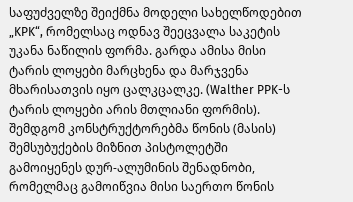საფუძველზე შეიქმნა მოდელი სახელწოდებით „KPK“, რომელსაც ოდნავ შეეცვალა საკეტის უკანა ნაწილის ფორმა. გარდა ამისა მისი ტარის ლოყები მარცხენა და მარჯვენა მხარისათვის იყო ცალკცალკე. (Walther PPK-ს ტარის ლოყები არის მთლიანი ფორმის).
შემდგომ კონსტრუქტორებმა წონის (მასის) შემსუბუქების მიზნით პისტოლეტში გამოიყენეს დურ-ალუმინის შენადნობი, რომელმაც გამოიწვია მისი საერთო წონის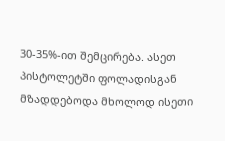30-35%-ით შემცირება. ასეთ პისტოლეტში ფოლადისგან მზადდებოდა მხოლოდ ისეთი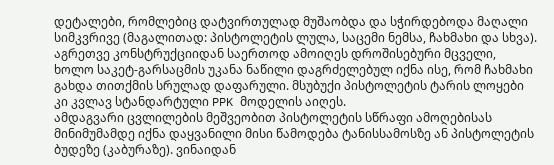დეტალები, რომლებიც დატვირთულად მუშაობდა და სჭირდებოდა მაღალი სიმკვრივე (მაგალითად: პისტოლეტის ლულა, საცემი ნემსა, ჩახმახი და სხვა). აგრეთვე კონსტრუქციიდან საერთოდ ამოიღეს დროშისებური მცველი, ხოლო საკეტ-გარსაცმის უკანა ნაწილი დაგრძელებულ იქნა ისე, რომ ჩახმახი გახდა თითქმის სრულად დაფარული. მსუბუქი პისტოლეტის ტარის ლოყები კი კვლავ სტანდარტული PPK მოდელის აიღეს.
ამდაგვარი ცვლილების მეშვეობით პისტოლეტის სწრაფი ამოღებისას მინიმუმამდე იქნა დაყვანილი მისი წამოდება ტანისსამოსზე ან პისტოლეტის ბუდეზე (კაბურაზე). ვინაიდან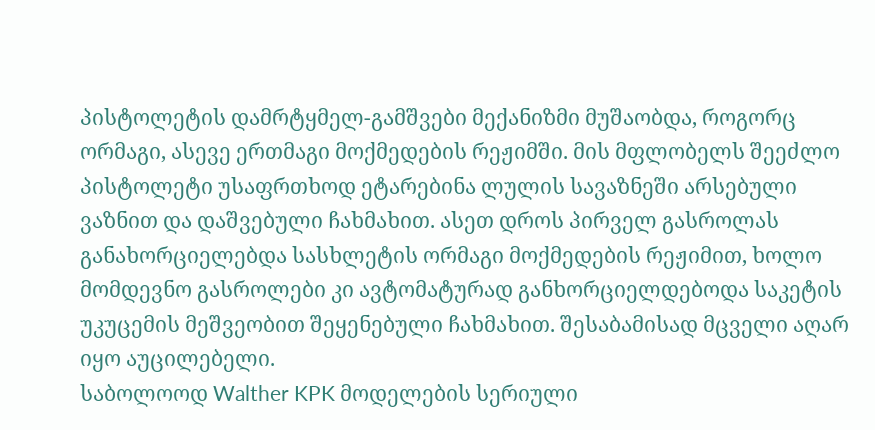პისტოლეტის დამრტყმელ-გამშვები მექანიზმი მუშაობდა, როგორც ორმაგი, ასევე ერთმაგი მოქმედების რეჟიმში. მის მფლობელს შეეძლო პისტოლეტი უსაფრთხოდ ეტარებინა ლულის სავაზნეში არსებული ვაზნით და დაშვებული ჩახმახით. ასეთ დროს პირველ გასროლას განახორციელებდა სასხლეტის ორმაგი მოქმედების რეჟიმით, ხოლო მომდევნო გასროლები კი ავტომატურად განხორციელდებოდა საკეტის უკუცემის მეშვეობით შეყენებული ჩახმახით. შესაბამისად მცველი აღარ იყო აუცილებელი.
საბოლოოდ Walther KPK მოდელების სერიული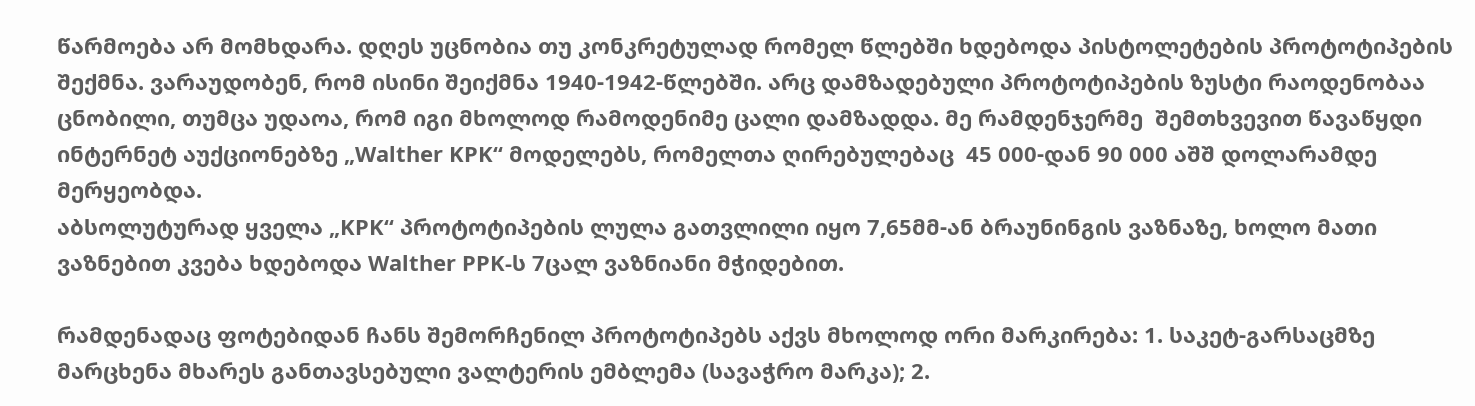წარმოება არ მომხდარა. დღეს უცნობია თუ კონკრეტულად რომელ წლებში ხდებოდა პისტოლეტების პროტოტიპების შექმნა. ვარაუდობენ, რომ ისინი შეიქმნა 1940-1942-წლებში. არც დამზადებული პროტოტიპების ზუსტი რაოდენობაა ცნობილი, თუმცა უდაოა, რომ იგი მხოლოდ რამოდენიმე ცალი დამზადდა. მე რამდენჯერმე  შემთხვევით წავაწყდი ინტერნეტ აუქციონებზე „Walther KPK“ მოდელებს, რომელთა ღირებულებაც  45 000-დან 90 000 აშშ დოლარამდე მერყეობდა.
აბსოლუტურად ყველა „KPK“ პროტოტიპების ლულა გათვლილი იყო 7,65მმ-ან ბრაუნინგის ვაზნაზე, ხოლო მათი ვაზნებით კვება ხდებოდა Walther PPK-ს 7ცალ ვაზნიანი მჭიდებით.

რამდენადაც ფოტებიდან ჩანს შემორჩენილ პროტოტიპებს აქვს მხოლოდ ორი მარკირება: 1. საკეტ-გარსაცმზე მარცხენა მხარეს განთავსებული ვალტერის ემბლემა (სავაჭრო მარკა); 2.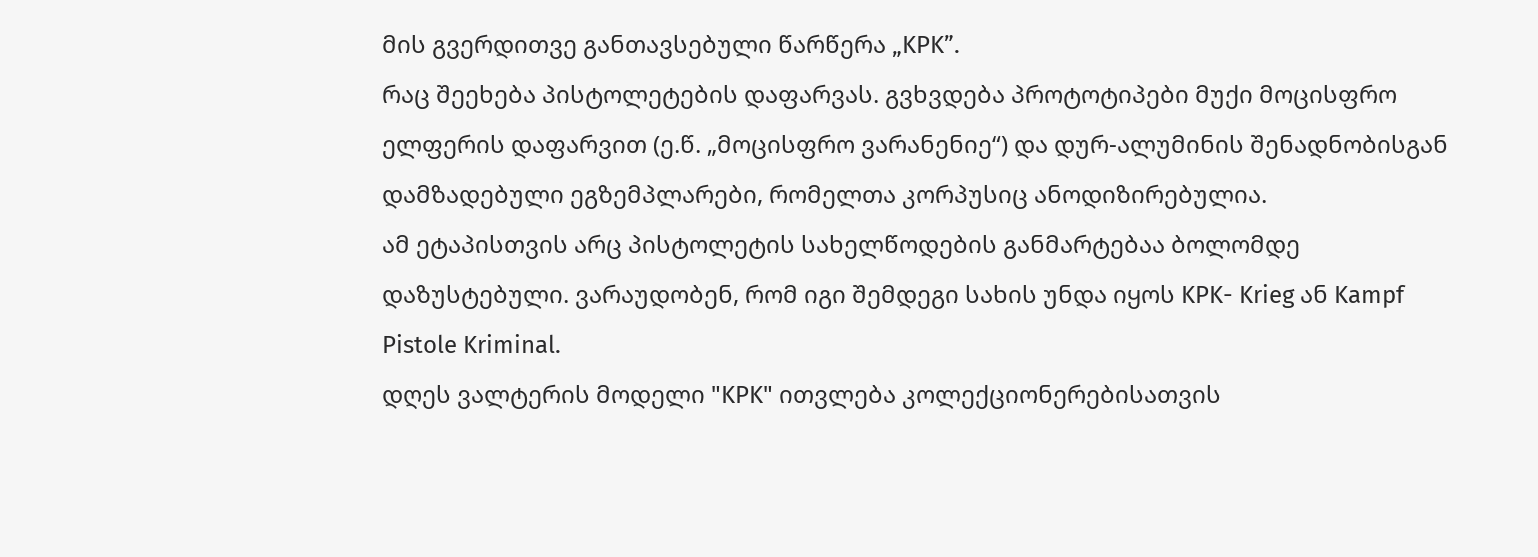მის გვერდითვე განთავსებული წარწერა „KPK”.
რაც შეეხება პისტოლეტების დაფარვას. გვხვდება პროტოტიპები მუქი მოცისფრო ელფერის დაფარვით (ე.წ. „მოცისფრო ვარანენიე“) და დურ-ალუმინის შენადნობისგან დამზადებული ეგზემპლარები, რომელთა კორპუსიც ანოდიზირებულია.
ამ ეტაპისთვის არც პისტოლეტის სახელწოდების განმარტებაა ბოლომდე დაზუსტებული. ვარაუდობენ, რომ იგი შემდეგი სახის უნდა იყოს KPK- Krieg ან Kampf Pistole Kriminal.
დღეს ვალტერის მოდელი "KPK" ითვლება კოლექციონერებისათვის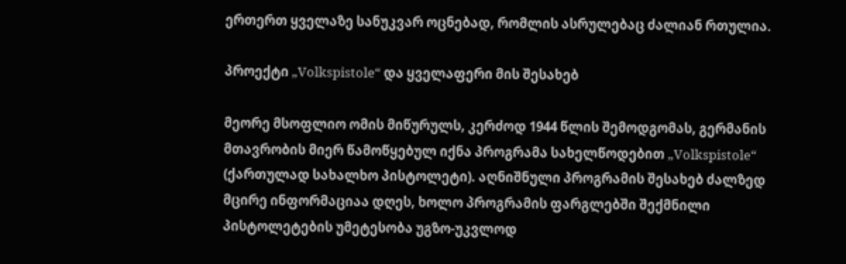ერთერთ ყველაზე სანუკვარ ოცნებად, რომლის ასრულებაც ძალიან რთულია.

პროექტი „Volkspistole“ და ყველაფერი მის შესახებ

მეორე მსოფლიო ომის მიწურულს, კერძოდ 1944 წლის შემოდგომას, გერმანის მთავრობის მიერ წამოწყებულ იქნა პროგრამა სახელწოდებით „Volkspistole“ (ქართულად სახალხო პისტოლეტი). აღნიშნული პროგრამის შესახებ ძალზედ მცირე ინფორმაციაა დღეს, ხოლო პროგრამის ფარგლებში შექმნილი პისტოლეტების უმეტესობა უგზო-უკვლოდ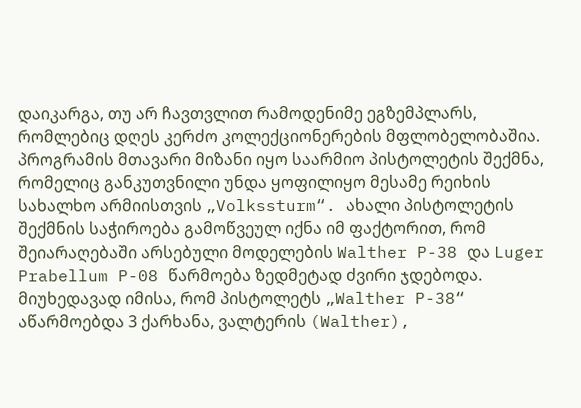დაიკარგა, თუ არ ჩავთვლით რამოდენიმე ეგზემპლარს, რომლებიც დღეს კერძო კოლექციონერების მფლობელობაშია.
პროგრამის მთავარი მიზანი იყო საარმიო პისტოლეტის შექმნა, რომელიც განკუთვნილი უნდა ყოფილიყო მესამე რეიხის სახალხო არმიისთვის „Volkssturm“. ახალი პისტოლეტის შექმნის საჭიროება გამოწვეულ იქნა იმ ფაქტორით, რომ შეიარაღებაში არსებული მოდელების Walther P-38 და Luger Prabellum P-08 წარმოება ზედმეტად ძვირი ჯდებოდა. მიუხედავად იმისა, რომ პისტოლეტს „Walther P-38“ აწარმოებდა 3 ქარხანა, ვალტერის (Walther),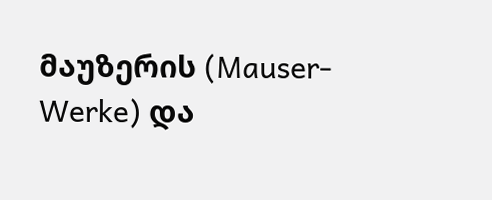მაუზერის (Mauser-Werke) და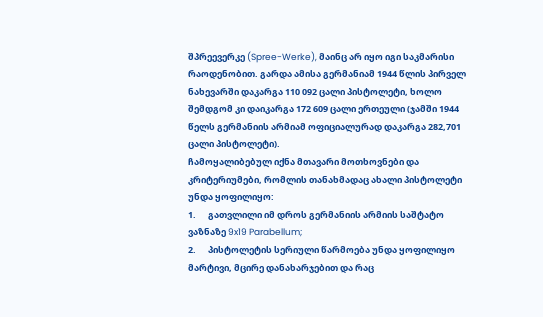შპრეევერკე (Spree-Werke), მაინც არ იყო იგი საკმარისი რაოდენობით. გარდა ამისა გერმანიამ 1944 წლის პირველ ნახევარში დაკარგა 110 092 ცალი პისტოლეტი, ხოლო შემდგომ კი დაიკარგა 172 609 ცალი ერთეული (ჯამში 1944 წელს გერმანიის არმიამ ოფიციალურად დაკარგა 282,701 ცალი პისტოლეტი).
ჩამოყალიბებულ იქნა მთავარი მოთხოვნები და კრიტერიუმები, რომლის თანახმადაც ახალი პისტოლეტი უნდა ყოფილიყო:
1.      გათვლილი იმ დროს გერმანიის არმიის საშტატო ვაზნაზე 9x19 Parabellum;
2.      პისტოლეტის სერიული წარმოება უნდა ყოფილიყო მარტივი, მცირე დანახარჯებით და რაც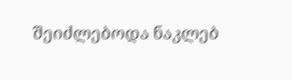შეიძლებოდა ნაკლებ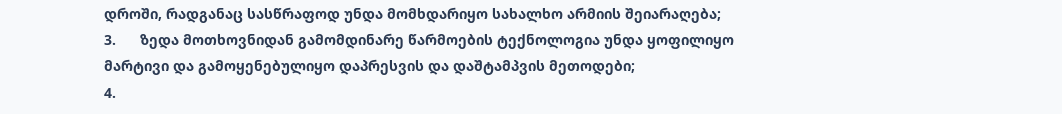დროში, რადგანაც სასწრაფოდ უნდა მომხდარიყო სახალხო არმიის შეიარაღება;
3.      ზედა მოთხოვნიდან გამომდინარე წარმოების ტექნოლოგია უნდა ყოფილიყო მარტივი და გამოყენებულიყო დაპრესვის და დაშტამპვის მეთოდები;
4.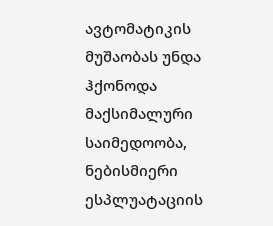ავტომატიკის მუშაობას უნდა ჰქონოდა მაქსიმალური საიმედოობა, ნებისმიერი ესპლუატაციის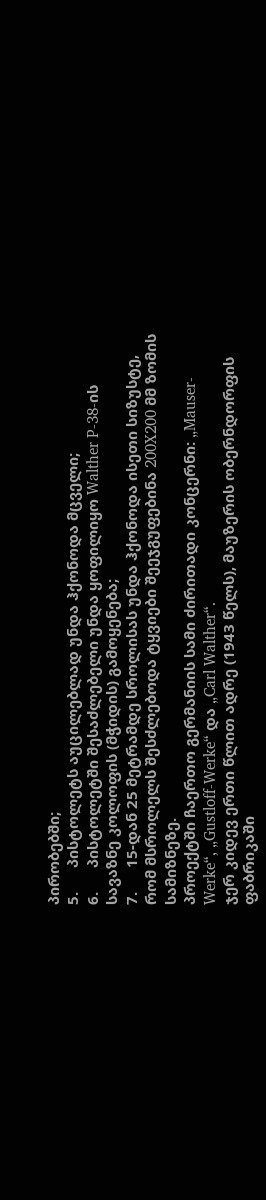პირობებში;
5.      პისტოლეტს აუცილებლად უნდა ჰქონოდა მცველი;
6.      პისტოლეტში შესაძლებელი უნდა ყოფილიყო Walther P-38-ის სავაზნე კოლოფის (მჭიდის) გამოყენება;
7.      15-დან 25 მეტრამდე სროლისას უნდა ჰქონოდა ისეთი სიზუსტე, რომ მსროლელს შესძლებოდა ტყვიები შეეჯგუფებინა 200X200 მმ ზომის სამიზნეზე.
პროექტში ჩაერთო გერმანიის სამი ძირითადი კონცერნი: „Mauser-Werke“, „Gustloff-Werke“ და „Carl Walther“.
ჯერ კიდევ ერთი წლით ადრე (1943 წელს), მაუზერის ობერნდორფის ფაბრიკაში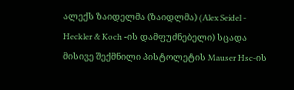ალექს ზაიდელმა (ზაიდლმა) (Alex Seidel - Heckler & Koch -ის დამფუძნებელი) სცადა მისივე შექმნილი პისტოლეტის Mauser Hsc-ის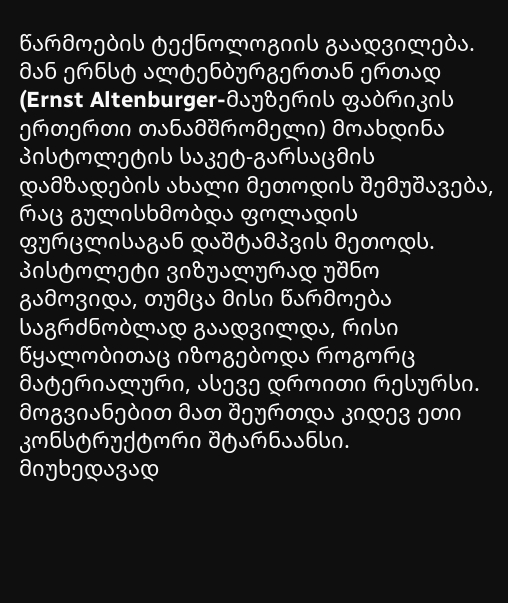წარმოების ტექნოლოგიის გაადვილება. მან ერნსტ ალტენბურგერთან ერთად (Ernst Altenburger-მაუზერის ფაბრიკის ერთერთი თანამშრომელი) მოახდინა პისტოლეტის საკეტ-გარსაცმის დამზადების ახალი მეთოდის შემუშავება, რაც გულისხმობდა ფოლადის ფურცლისაგან დაშტამპვის მეთოდს.
პისტოლეტი ვიზუალურად უშნო გამოვიდა, თუმცა მისი წარმოება საგრძნობლად გაადვილდა, რისი წყალობითაც იზოგებოდა როგორც მატერიალური, ასევე დროითი რესურსი. მოგვიანებით მათ შეურთდა კიდევ ეთი კონსტრუქტორი შტარნაანსი. მიუხედავად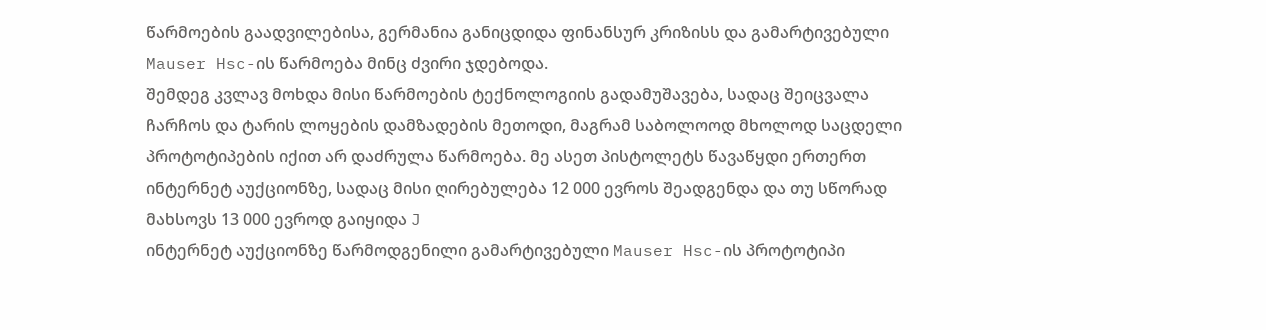წარმოების გაადვილებისა, გერმანია განიცდიდა ფინანსურ კრიზისს და გამარტივებული Mauser Hsc-ის წარმოება მინც ძვირი ჯდებოდა.
შემდეგ კვლავ მოხდა მისი წარმოების ტექნოლოგიის გადამუშავება, სადაც შეიცვალა ჩარჩოს და ტარის ლოყების დამზადების მეთოდი, მაგრამ საბოლოოდ მხოლოდ საცდელი პროტოტიპების იქით არ დაძრულა წარმოება. მე ასეთ პისტოლეტს წავაწყდი ერთერთ ინტერნეტ აუქციონზე, სადაც მისი ღირებულება 12 000 ევროს შეადგენდა და თუ სწორად მახსოვს 13 000 ევროდ გაიყიდა J
ინტერნეტ აუქციონზე წარმოდგენილი გამარტივებული Mauser Hsc-ის პროტოტიპი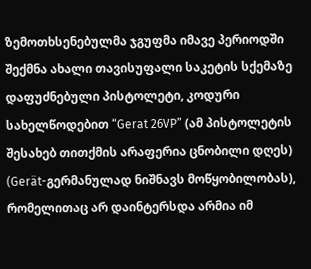ზემოთხსენებულმა ჯგუფმა იმავე პერიოდში შექმნა ახალი თავისუფალი საკეტის სქემაზე დაფუძნებული პისტოლეტი, კოდური სახელწოდებით “Gerat 26VP” (ამ პისტოლეტის შესახებ თითქმის არაფერია ცნობილი დღეს) (Gerät-გერმანულად ნიშნავს მოწყობილობას), რომელითაც არ დაინტერსდა არმია იმ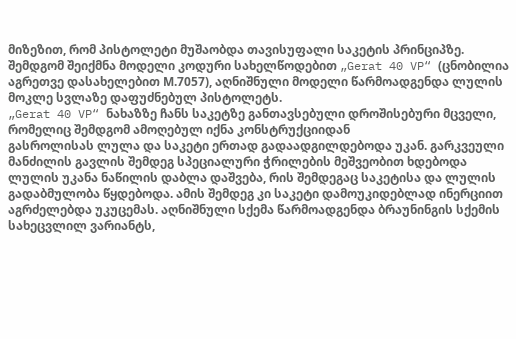მიზეზით, რომ პისტოლეტი მუშაობდა თავისუფალი საკეტის პრინციპზე.
შემდგომ შეიქმნა მოდელი კოდური სახელწოდებით „Gerat 40 VP“ (ცნობილია აგრეთვე დასახელებით М.7057), აღნიშნული მოდელი წარმოადგენდა ლულის მოკლე სვლაზე დაფუძნებულ პისტოლეტს.
„Gerat 40 VP“ ნახაზზე ჩანს საკეტზე განთავსებული დროშისებური მცველი, რომელიც შემდგომ ამოღებულ იქნა კონსტრუქციიდან
გასროლისას ლულა და საკეტი ერთად გადაადგილდებოდა უკან. გარკვეული მანძილის გავლის შემდეგ სპეციალური ჭრილების მეშვეობით ხდებოდა ლულის უკანა ნაწილის დაბლა დაშვება, რის შემდეგაც საკეტისა და ლულის გადაბმულობა წყდებოდა. ამის შემდეგ კი საკეტი დამოუკიდებლად ინერციით აგრძელებდა უკუცემას. აღნიშნული სქემა წარმოადგენდა ბრაუნინგის სქემის სახეცვლილ ვარიანტს,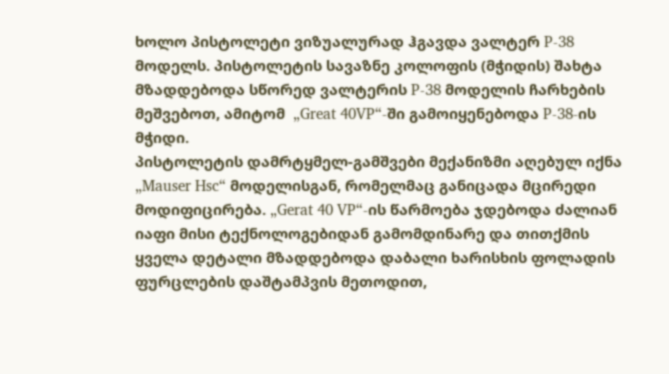ხოლო პისტოლეტი ვიზუალურად ჰგავდა ვალტერ P-38 მოდელს. პისტოლეტის სავაზნე კოლოფის (მჭიდის) შახტა მზადდებოდა სწორედ ვალტერის P-38 მოდელის ჩარხების მეშვებოთ, ამიტომ  „Great 40VP“-ში გამოიყენებოდა P-38-ის მჭიდი.
პისტოლეტის დამრტყმელ-გამშვები მექანიზმი აღებულ იქნა „Mauser Hsc“ მოდელისგან, რომელმაც განიცადა მცირედი მოდიფიცირება. „Gerat 40 VP“-ის წარმოება ჯდებოდა ძალიან იაფი მისი ტექნოლოგებიდან გამომდინარე და თითქმის ყველა დეტალი მზადდებოდა დაბალი ხარისხის ფოლადის ფურცლების დაშტამპვის მეთოდით,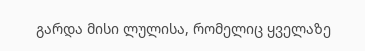გარდა მისი ლულისა, რომელიც ყველაზე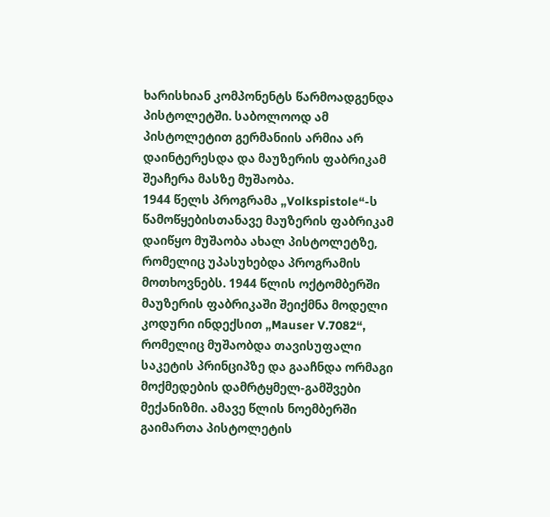ხარისხიან კომპონენტს წარმოადგენდა პისტოლეტში. საბოლოოდ ამ პისტოლეტით გერმანიის არმია არ დაინტერესდა და მაუზერის ფაბრიკამ შეაჩერა მასზე მუშაობა.
1944 წელს პროგრამა „Volkspistole“-ს წამოწყებისთანავე მაუზერის ფაბრიკამ დაიწყო მუშაობა ახალ პისტოლეტზე, რომელიც უპასუხებდა პროგრამის მოთხოვნებს. 1944 წლის ოქტომბერში მაუზერის ფაბრიკაში შეიქმნა მოდელი კოდური ინდექსით „Mauser V.7082“, რომელიც მუშაობდა თავისუფალი საკეტის პრინციპზე და გააჩნდა ორმაგი მოქმედების დამრტყმელ-გამშვები მექანიზმი. ამავე წლის ნოემბერში გაიმართა პისტოლეტის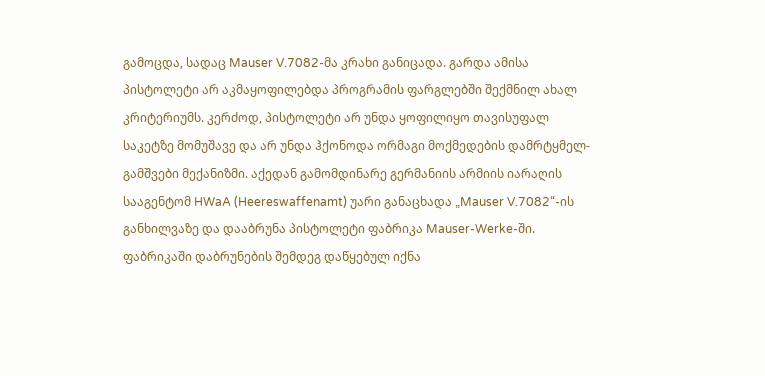გამოცდა, სადაც Mauser V.7082-მა კრახი განიცადა. გარდა ამისა პისტოლეტი არ აკმაყოფილებდა პროგრამის ფარგლებში შექმნილ ახალ კრიტერიუმს. კერძოდ, პისტოლეტი არ უნდა ყოფილიყო თავისუფალ საკეტზე მომუშავე და არ უნდა ჰქონოდა ორმაგი მოქმედების დამრტყმელ-გამშვები მექანიზმი. აქედან გამომდინარე გერმანიის არმიის იარაღის სააგენტომ HWaA (Heereswaffenamt) უარი განაცხადა „Mauser V.7082“-ის განხილვაზე და დააბრუნა პისტოლეტი ფაბრიკა Mauser-Werke-ში. ფაბრიკაში დაბრუნების შემდეგ დაწყებულ იქნა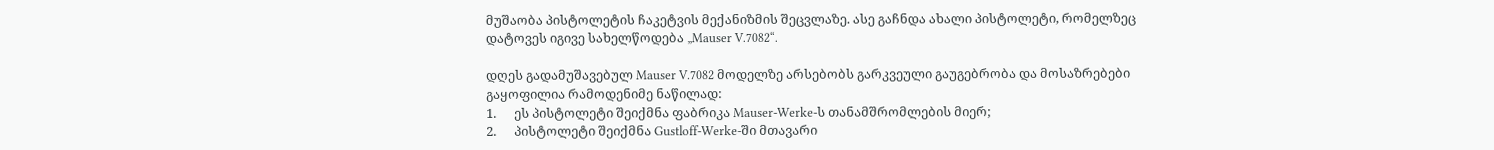მუშაობა პისტოლეტის ჩაკეტვის მექანიზმის შეცვლაზე. ასე გაჩნდა ახალი პისტოლეტი, რომელზეც დატოვეს იგივე სახელწოდება „Mauser V.7082“.

დღეს გადამუშავებულ Mauser V.7082 მოდელზე არსებობს გარკვეული გაუგებრობა და მოსაზრებები გაყოფილია რამოდენიმე ნაწილად:
1.      ეს პისტოლეტი შეიქმნა ფაბრიკა Mauser-Werke-ს თანამშრომლების მიერ;
2.      პისტოლეტი შეიქმნა Gustloff-Werke-ში მთავარი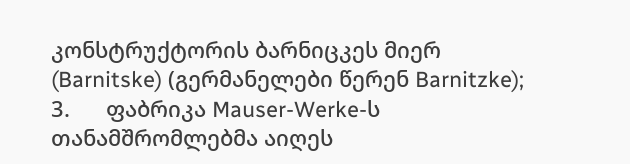კონსტრუქტორის ბარნიცკეს მიერ  (Barnitske) (გერმანელები წერენ Barnitzke);
3.      ფაბრიკა Mauser-Werke-ს თანამშრომლებმა აიღეს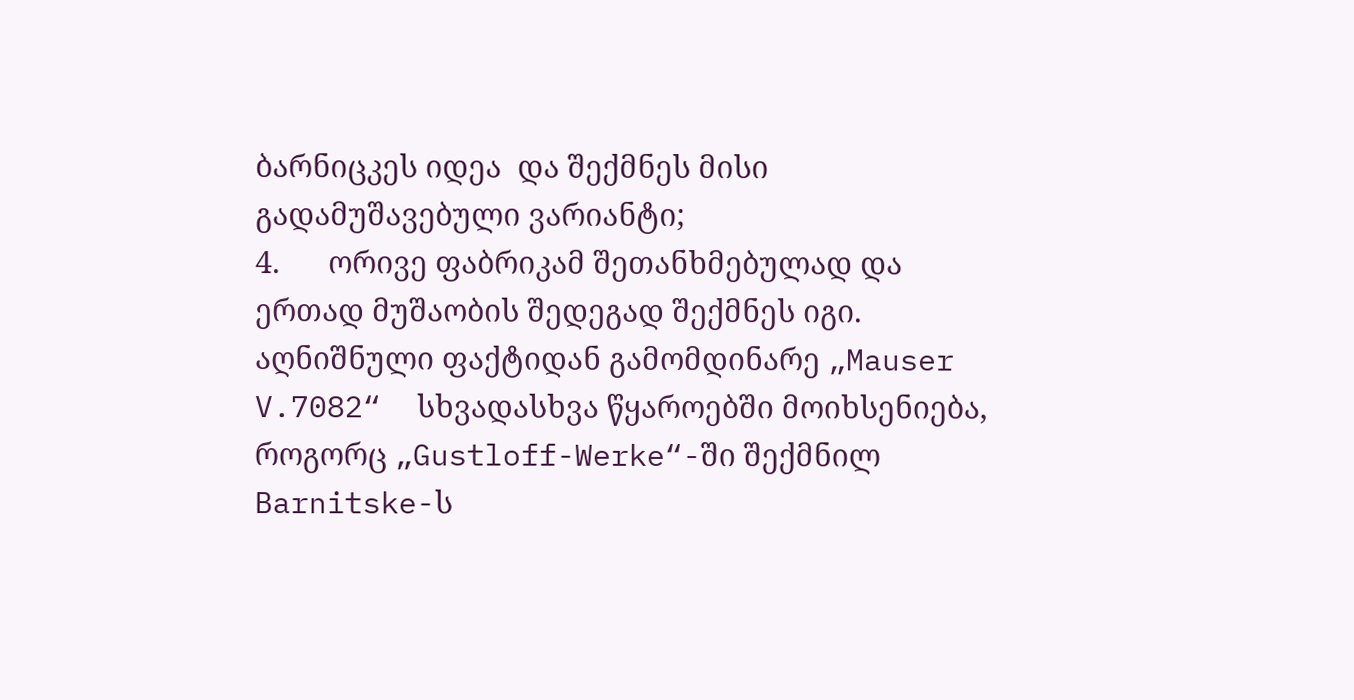ბარნიცკეს იდეა  და შექმნეს მისი გადამუშავებული ვარიანტი;
4.      ორივე ფაბრიკამ შეთანხმებულად და ერთად მუშაობის შედეგად შექმნეს იგი.
აღნიშნული ფაქტიდან გამომდინარე „Mauser V.7082“  სხვადასხვა წყაროებში მოიხსენიება, როგორც „Gustloff-Werke“-ში შექმნილ Barnitske-ს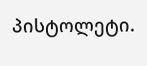პისტოლეტი.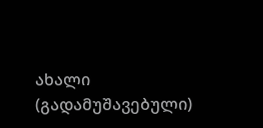ახალი (გადამუშავებული)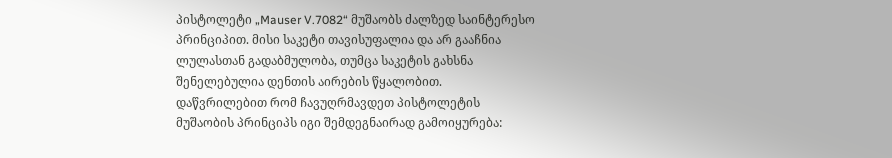პისტოლეტი „Mauser V.7082“ მუშაობს ძალზედ საინტერესო პრინციპით. მისი საკეტი თავისუფალია და არ გააჩნია ლულასთან გადაბმულობა, თუმცა საკეტის გახსნა შენელებულია დენთის აირების წყალობით. დაწვრილებით რომ ჩავუღრმავდეთ პისტოლეტის მუშაობის პრინციპს იგი შემდეგნაირად გამოიყურება: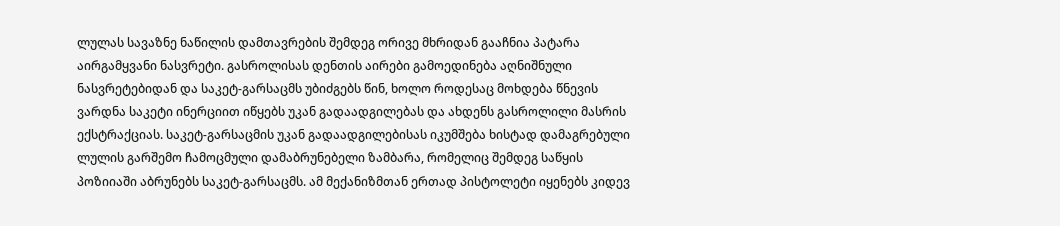ლულას სავაზნე ნაწილის დამთავრების შემდეგ ორივე მხრიდან გააჩნია პატარა აირგამყვანი ნასვრეტი. გასროლისას დენთის აირები გამოედინება აღნიშნული ნასვრეტებიდან და საკეტ-გარსაცმს უბიძგებს წინ, ხოლო როდესაც მოხდება წნევის ვარდნა საკეტი ინერციით იწყებს უკან გადაადგილებას და ახდენს გასროლილი მასრის ექსტრაქციას. საკეტ-გარსაცმის უკან გადაადგილებისას იკუმშება ხისტად დამაგრებული ლულის გარშემო ჩამოცმული დამაბრუნებელი ზამბარა, რომელიც შემდეგ საწყის პოზიიაში აბრუნებს საკეტ-გარსაცმს. ამ მექანიზმთან ერთად პისტოლეტი იყენებს კიდევ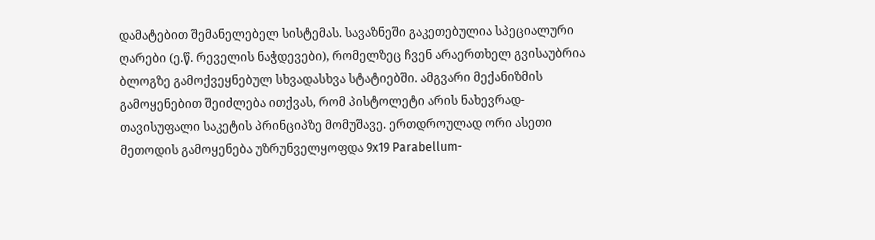დამატებით შემანელებელ სისტემას. სავაზნეში გაკეთებულია სპეციალური ღარები (ე.წ. რეველის ნაჭდევები), რომელზეც ჩვენ არაერთხელ გვისაუბრია ბლოგზე გამოქვეყნებულ სხვადასხვა სტატიებში. ამგვარი მექანიზმის გამოყენებით შეიძლება ითქვას, რომ პისტოლეტი არის ნახევრად-თავისუფალი საკეტის პრინციპზე მომუშავე. ერთდროულად ორი ასეთი მეთოდის გამოყენება უზრუნველყოფდა 9x19 Parabellum-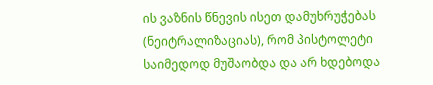ის ვაზნის წნევის ისეთ დამუხრუჭებას (ნეიტრალიზაციას), რომ პისტოლეტი საიმედოდ მუშაობდა და არ ხდებოდა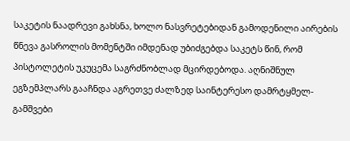საკეტის ნაადრევი გახსნა, ხოლო ნასვრეტებიდან გამოდენილი აირების წნევა გასროლის მომენტში იმდენად უბიძგებდა საკეტს წინ, რომ პისტოლეტის უკუცემა საგრძნობლად მცირდებოდა. აღნიშნულ ეგზემპლარს გააჩნდა აგრეთვე ძალზედ საინტერესო დამრტყმელ-გამშვები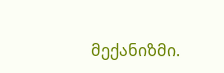მექანიზმი.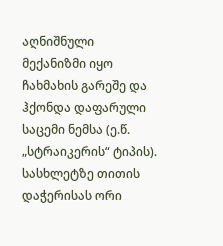აღნიშნული მექანიზმი იყო ჩახმახის გარეშე და ჰქონდა დაფარული საცემი ნემსა (ე.წ. „სტრაიკერის“ ტიპის). სასხლეტზე თითის დაჭერისას ორი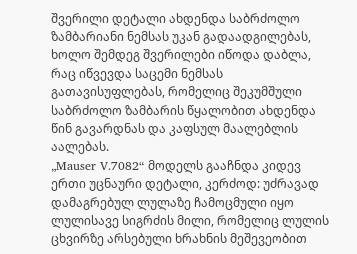შვერილი დეტალი ახდენდა საბრძოლო ზამბარიანი ნემსას უკან გადაადგილებას, ხოლო შემდეგ შვერილები იწოდა დაბლა, რაც იწვევდა საცემი ნემსას გათავისუფლებას, რომელიც შეკუმშული საბრძოლო ზამბარის წყალობით ახდენდა წინ გავარდნას და კაფსულ მაალებლის აალებას.
„Mauser V.7082“ მოდელს გააჩნდა კიდევ ერთი უცნაური დეტალი, კერძოდ: უძრავად დამაგრებულ ლულაზე ჩამოცმული იყო ლულისავე სიგრძის მილი, რომელიც ლულის ცხვირზე არსებული ხრახნის მეშევეობით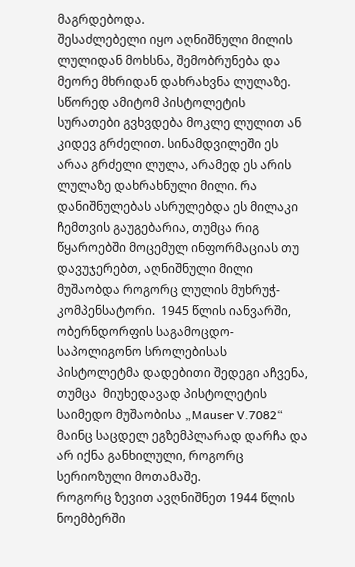მაგრდებოდა.
შესაძლებელი იყო აღნიშნული მილის ლულიდან მოხსნა, შემობრუნება და მეორე მხრიდან დახრახვნა ლულაზე.
სწორედ ამიტომ პისტოლეტის სურათები გვხვდება მოკლე ლულით ან კიდევ გრძელით. სინამდვილეში ეს არაა გრძელი ლულა, არამედ ეს არის ლულაზე დახრახნული მილი. რა დანიშნულებას ასრულებდა ეს მილაკი ჩემთვის გაუგებარია, თუმცა რიგ წყაროებში მოცემულ ინფორმაციას თუ დავუჯერებთ, აღნიშნული მილი მუშაობდა როგორც ლულის მუხრუჭ-კომპენსატორი.  1945 წლის იანვარში, ობერნდორფის საგამოცდო-საპოლიგონო სროლებისას პისტოლეტმა დადებითი შედეგი აჩვენა, თუმცა  მიუხედავად პისტოლეტის საიმედო მუშაობისა „Mauser V.7082“ მაინც საცდელ ეგზემპლარად დარჩა და არ იქნა განხილული, როგორც სერიოზული მოთამაშე.
როგორც ზევით ავღნიშნეთ 1944 წლის ნოემბერში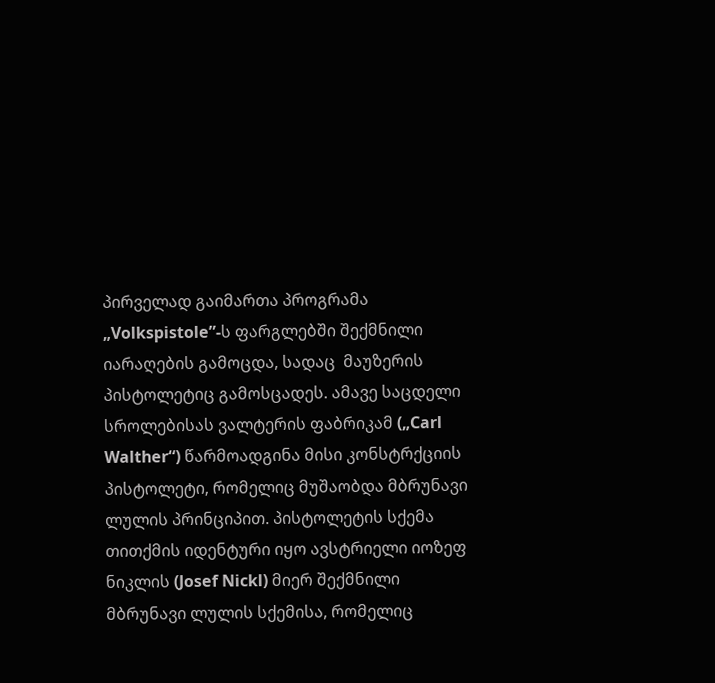პირველად გაიმართა პროგრამა „Volkspistole”-ს ფარგლებში შექმნილი იარაღების გამოცდა, სადაც  მაუზერის პისტოლეტიც გამოსცადეს. ამავე საცდელი სროლებისას ვალტერის ფაბრიკამ („Carl Walther“) წარმოადგინა მისი კონსტრქციის პისტოლეტი, რომელიც მუშაობდა მბრუნავი ლულის პრინციპით. პისტოლეტის სქემა თითქმის იდენტური იყო ავსტრიელი იოზეფ ნიკლის (Josef Nickl) მიერ შექმნილი მბრუნავი ლულის სქემისა, რომელიც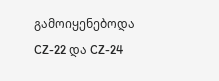გამოიყენებოდა CZ-22 და CZ-24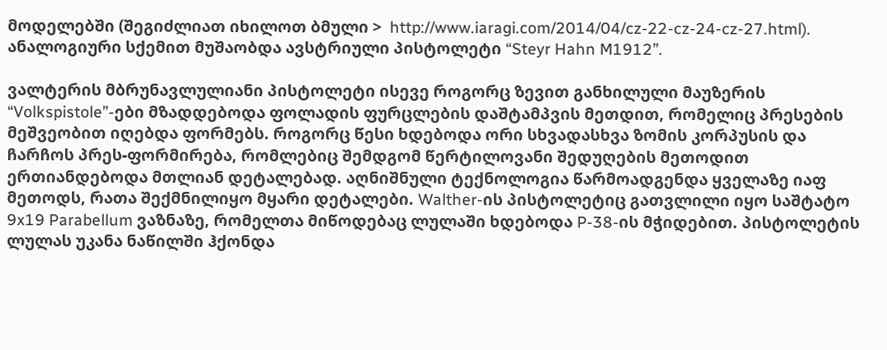მოდელებში (შეგიძლიათ იხილოთ ბმული >  http://www.iaragi.com/2014/04/cz-22-cz-24-cz-27.html). ანალოგიური სქემით მუშაობდა ავსტრიული პისტოლეტი “Steyr Hahn M1912”.

ვალტერის მბრუნავლულიანი პისტოლეტი ისევე როგორც ზევით განხილული მაუზერის “Volkspistole”-ები მზადდებოდა ფოლადის ფურცლების დაშტამპვის მეთდით, რომელიც პრესების მეშვეობით იღებდა ფორმებს. როგორც წესი ხდებოდა ორი სხვადასხვა ზომის კორპუსის და ჩარჩოს პრეს-ფორმირება, რომლებიც შემდგომ წერტილოვანი შედუღების მეთოდით ერთიანდებოდა მთლიან დეტალებად. აღნიშნული ტექნოლოგია წარმოადგენდა ყველაზე იაფ მეთოდს, რათა შექმნილიყო მყარი დეტალები. Walther-ის პისტოლეტიც გათვლილი იყო საშტატო 9x19 Parabellum ვაზნაზე, რომელთა მიწოდებაც ლულაში ხდებოდა P-38-ის მჭიდებით. პისტოლეტის ლულას უკანა ნაწილში ჰქონდა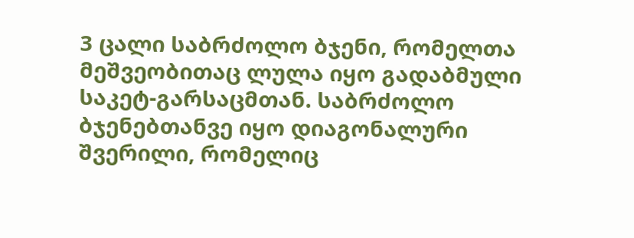3 ცალი საბრძოლო ბჯენი, რომელთა მეშვეობითაც ლულა იყო გადაბმული საკეტ-გარსაცმთან. საბრძოლო ბჯენებთანვე იყო დიაგონალური შვერილი, რომელიც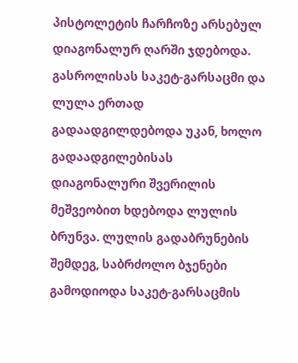პისტოლეტის ჩარჩოზე არსებულ დიაგონალურ ღარში ჯდებოდა. გასროლისას საკეტ-გარსაცმი და ლულა ერთად გადაადგილდებოდა უკან, ხოლო გადაადგილებისას დიაგონალური შვერილის მეშვეობით ხდებოდა ლულის ბრუნვა. ლულის გადაბრუნების შემდეგ, საბრძოლო ბჯენები გამოდიოდა საკეტ-გარსაცმის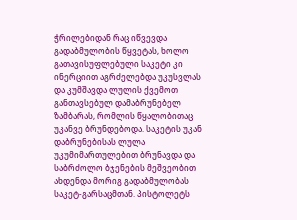ჭრილებიდან რაც იწვევდა გადაბმულობის წყვეტას, ხოლო გათავისუფლებული საკეტი კი ინერციით აგრძელებდა უკუსვლას და კუმშავდა ლულის ქვემოთ განთავსებულ დამაბრუნებელ ზამბარას, რომლის წყალობითაც უკანვე ბრუნდებოდა. საკეტის უკან დაბრუნებისას ლულა უკუმიმართულებით ბრუნავდა და საბრძოლო ბჯენების მეშვეობით ახდენდა მორიგ გადაბმულობას საკეტ-გარსაცმთან. პისტოლეტს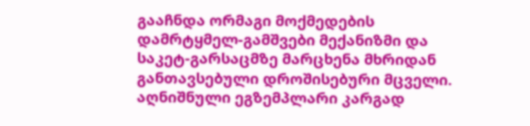გააჩნდა ორმაგი მოქმედების დამრტყმელ-გამშვები მექანიზმი და საკეტ-გარსაცმზე მარცხენა მხრიდან განთავსებული დროშისებური მცველი. აღნიშნული ეგზემპლარი კარგად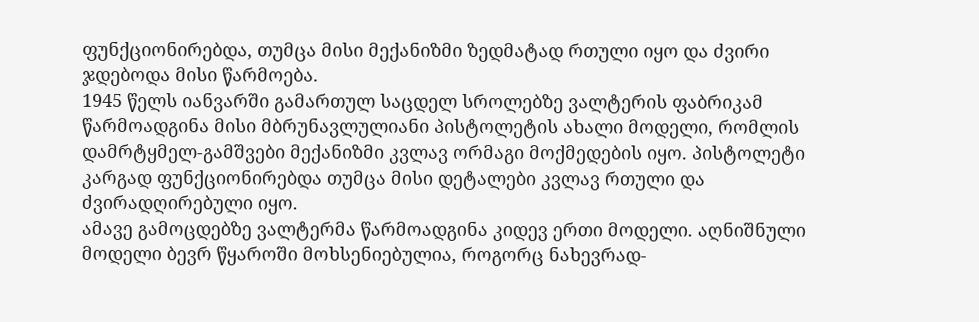ფუნქციონირებდა, თუმცა მისი მექანიზმი ზედმატად რთული იყო და ძვირი ჯდებოდა მისი წარმოება.
1945 წელს იანვარში გამართულ საცდელ სროლებზე ვალტერის ფაბრიკამ წარმოადგინა მისი მბრუნავლულიანი პისტოლეტის ახალი მოდელი, რომლის დამრტყმელ-გამშვები მექანიზმი კვლავ ორმაგი მოქმედების იყო. პისტოლეტი კარგად ფუნქციონირებდა თუმცა მისი დეტალები კვლავ რთული და ძვირადღირებული იყო.
ამავე გამოცდებზე ვალტერმა წარმოადგინა კიდევ ერთი მოდელი. აღნიშნული მოდელი ბევრ წყაროში მოხსენიებულია, როგორც ნახევრად-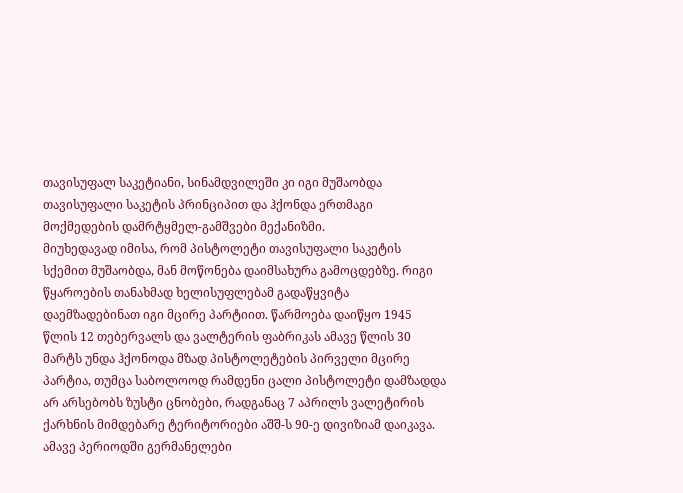თავისუფალ საკეტიანი, სინამდვილეში კი იგი მუშაობდა თავისუფალი საკეტის პრინციპით და ჰქონდა ერთმაგი მოქმედების დამრტყმელ-გამშვები მექანიზმი.
მიუხედავად იმისა, რომ პისტოლეტი თავისუფალი საკეტის სქემით მუშაობდა, მან მოწონება დაიმსახურა გამოცდებზე. რიგი წყაროების თანახმად ხელისუფლებამ გადაწყვიტა დაემზადებინათ იგი მცირე პარტიით. წარმოება დაიწყო 1945 წლის 12 თებერვალს და ვალტერის ფაბრიკას ამავე წლის 30 მარტს უნდა ჰქონოდა მზად პისტოლეტების პირველი მცირე პარტია, თუმცა საბოლოოდ რამდენი ცალი პისტოლეტი დამზადდა არ არსებობს ზუსტი ცნობები, რადგანაც 7 აპრილს ვალეტირის ქარხნის მიმდებარე ტერიტორიები აშშ-ს 90-ე დივიზიამ დაიკავა.
ამავე პერიოდში გერმანელები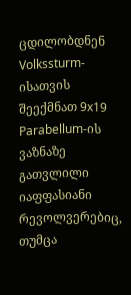ცდილობდნენ Volkssturm-ისათვის შეექმნათ 9x19 Parabellum-ის ვაზნაზე გათვლილი იაფფასიანი რევოლვერებიც, თუმცა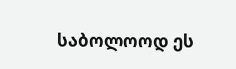საბოლოოდ ეს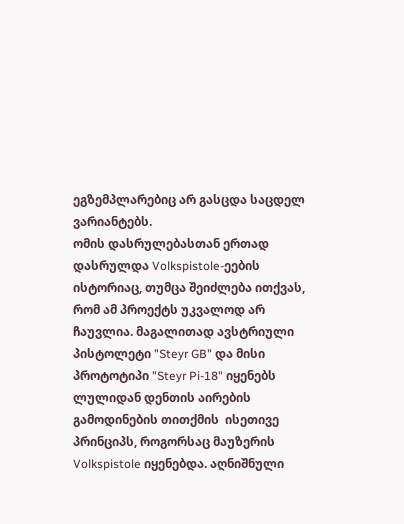ეგზემპლარებიც არ გასცდა საცდელ ვარიანტებს.
ომის დასრულებასთან ერთად დასრულდა Volkspistole-ეების ისტორიაც, თუმცა შეიძლება ითქვას, რომ ამ პროექტს უკვალოდ არ ჩაუვლია. მაგალითად ავსტრიული პისტოლეტი "Steyr GB" და მისი პროტოტიპი "Steyr Pi-18" იყენებს ლულიდან დენთის აირების გამოდინების თითქმის  ისეთივე პრინციპს, როგორსაც მაუზერის Volkspistole იყენებდა. აღნიშნული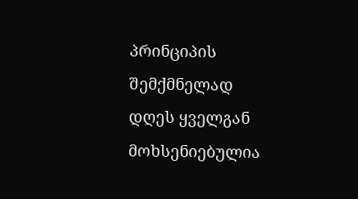პრინციპის შემქმნელად დღეს ყველგან მოხსენიებულია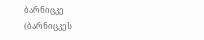ბარნიცკე (ბარნიცკეს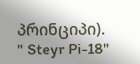პრინციპი).
" Steyr Pi-18"